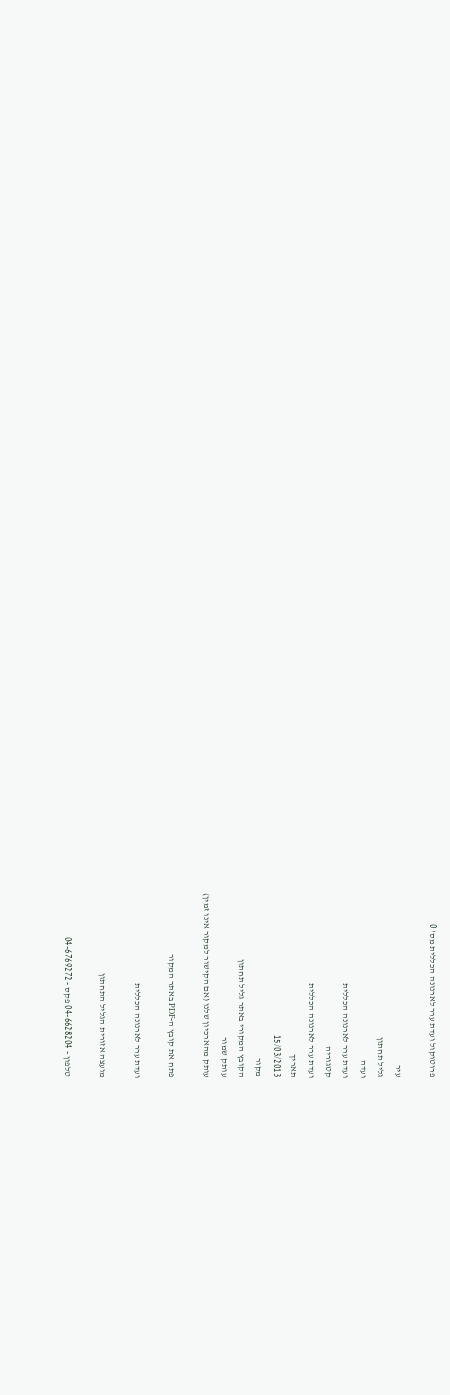פרוטוקול ועדת ערר לארנונה הכללית מס' 0

עיר
גליל תחתון
ועדה
ועדת ערר לארנונה הכללית
קטגוריה
ועדת ערר לארנונה הכללית
תאריך
15/03/2013
מקור
הקובץ המקורי באתר גליל תחתון
עותק שמור
עותק מהארכיון שלנו (אם הקישור למקור אינו זמין)

פתח את קובץ ה-PDF באתר המקור

ועדת ערר לארנונה הכללית

מועצה אזורית הגליל התחתון

טלפון - 04-6628204 פקס - 04-6769272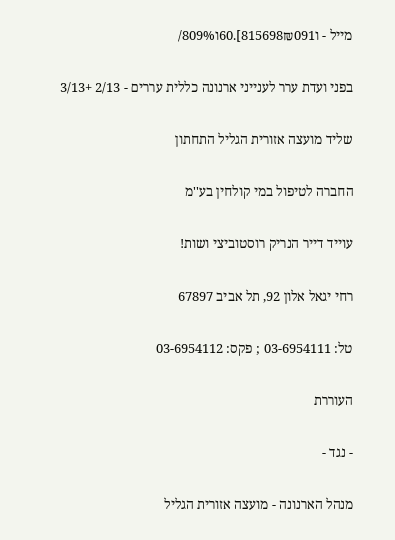מייל - ו815698₪091].60ו809%/

בפני ועדת ערר לענייני ארנונה כללית עררים - 2/13 +3/13

שליד מועצה אזורית הגליל התחתון

החברה לטיפול במי קולחין בע''מ

עוייד דייר הנריק רוסטוביצי ושות!

רחי יגאל אלון 92, תל אביב 67897

טל: 03-6954111 ; פקס: 03-6954112

העוררת

- נגד -

מנהל הארנונה - מועצה אזורית הגליל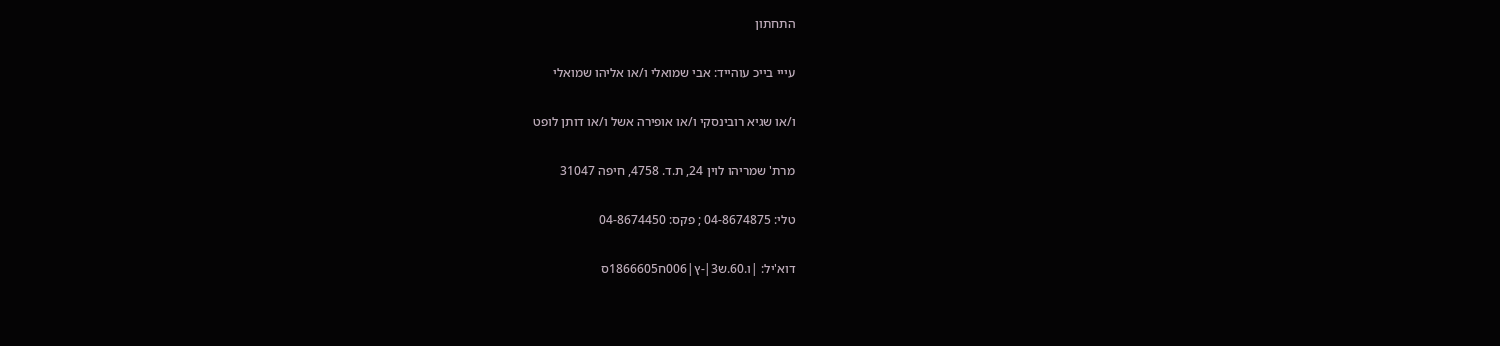התחתון

עייי בייכ עוהייד: אבי שמואלי ו/או אליהו שמואלי

ו/או שגיא רובינסקי ו/או אופירה אשל ו/או דותן לופט

מרת' שמריהו לוין 24, ת.ד. 4758, חיפה 31047

טלי: 04-8674875 ; פקס: 04-8674450

דוא'יל: |ו.60.ש3|-ץ|006ח1866605ס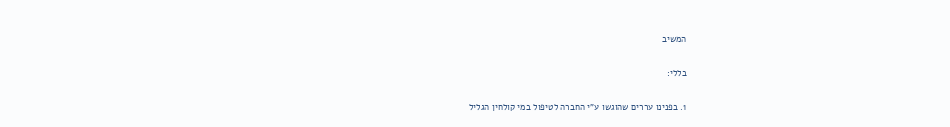המשיב

בללי:

1. בפנינו עררים שהוגשו ע"י החברה לטיפול במי קולחין הגליל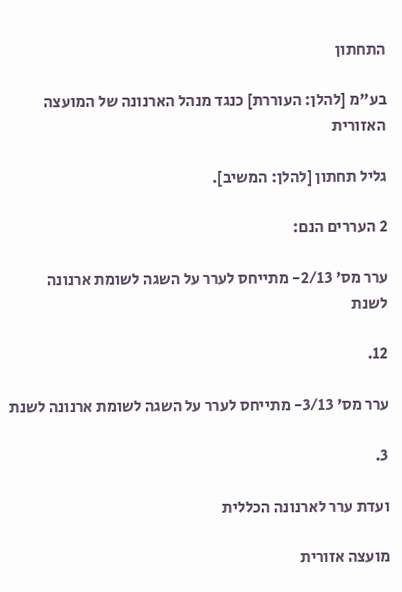התחתון

בע"מ [להלן: העוררת] כנגד מנהל הארנונה של המועצה האזורית

גליל תחתון [להלן: המשיב].

2 העררים הנם:

ערר מס' 2/13- מתייחס לערר על השגה לשומת ארנונה לשנת

12.

ערר מס' 3/13- מתייחס לערר על השגה לשומת ארנונה לשנת

3.

ועדת ערר לארנונה הכללית

מועצה אזורית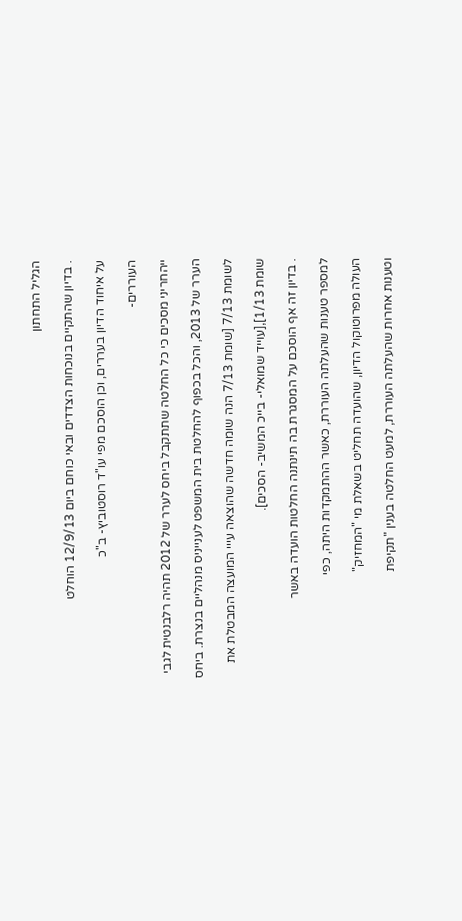הגליל התחתון

. בדיון שהתקיים בנוכחות הצדדים ובאי כוחם ביום 12/9/13 הוחלט

על איחוד הדיון בעררים, וכן הוסכם מפי עו"ד רוסטוביץ- ב"כ

העוררים-

ייהחריני מסכים כי כל החלטה שתתקבל ביחס לערר של 2012 תהיה רלבנטית לגבי

הערר של 2013, והכל בכפוף להחלטת בית המשפט לענייניס מנהליים בנצרת. ביחס

לשומת 7/13 [שומת 7/13 הנה שומה חדשה שהוצאה עייי המועצה המבטלת את

שומת 1/13],[עוייד שמואלי- בייכ המשיב- הסכים].

. בדיון זה אף הוסכם על המסגרת בה תינתנה החלטות הועדה באשר

למספר טענות שהעלתה העוררת, כאשר ההתמקדות היתה, כפי

העולה מפרוטוקול הדיון, שהועדה תחליט בשאלת מי "המחזיק"

וטענות אחרות שהעלתה העוררת, למעט החלטה בענין "תקיפת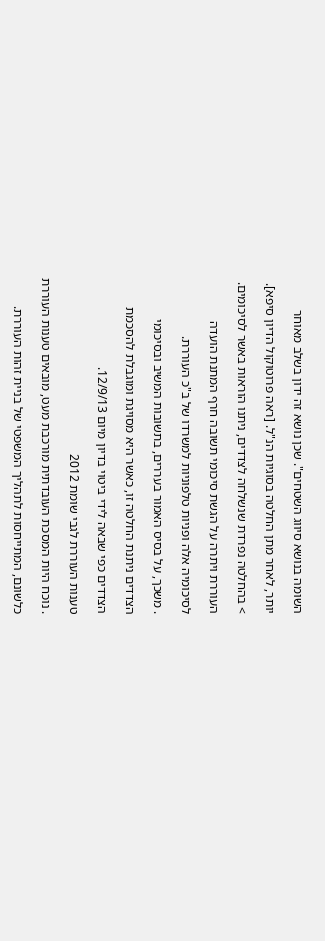השומה בנושא סיווג השטחים". שכן נושא זה ידון בשלב מאוחר

יותר, לאחר מתן החלטה בסוגיות הנ"ל. [ראה פרוטוקול הדיון סיפא].

> בהחלטה נפרדת שנשלחה לצדדים, ניתנו הוראות באשר לסיכומים.

העוררת ויתרה על הגשת סיכומי תשובה חרף המתנת הועדה

לסיכומיה אלה ופניות טלפוניות למשרדו של ב"כ העוררת.

. משכך, על בסיס האמור בעררים, בתשובות המשיב ובסיכומי

הצדדים ניתנת החלטה זו, כאשר היא מסויגת ומוגבלת להסכמת

הצדדים כפי שבאה לידי ביטוי בדיון מיום 12/9/13.

טענות העוררת לגבי שומת 2012

. נוכח היות המסכת העובדתית מורכבת מעט, מובאים טענות העוררת

כלשונם, המתייחסות לתהליך המשפטי של בניית זהות העוררת.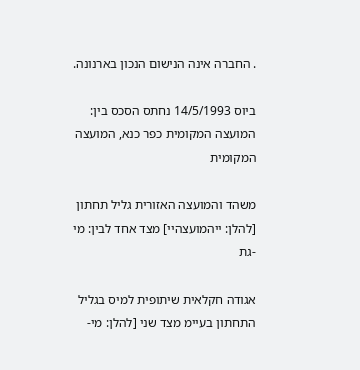. החברה אינה הנישום הנכון בארנונה.

ביוס 14/5/1993 נחתס הסכס בין: המועצה המקומית כפר כנא, המועצה המקומית

משהד והמועצה האזורית גליל תחתון [להלן: ייהמועצהיי] מצד אחד לבין: מי -גת

אגודה חקלאית שיתופית למיס בגליל התחתון בעיימ מצד שני [להלן: מי-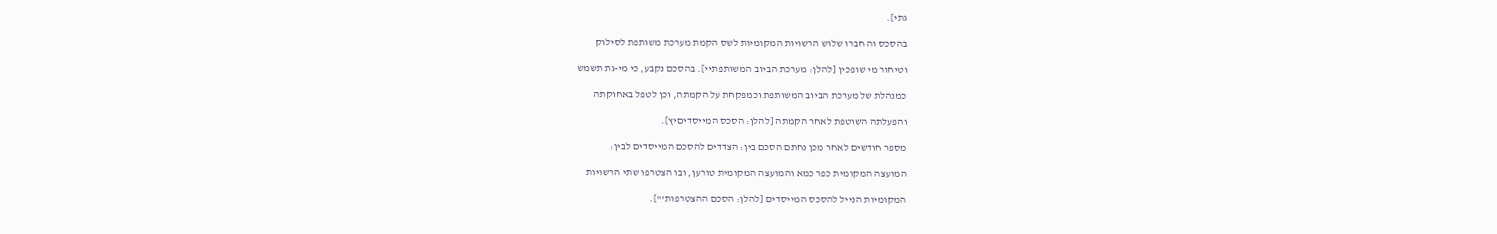גתי].

בהסכס וה חברו שלוש הרשויות המקומיות לשס הקמת מערכת משותפת לסילוק

וטיחור מי שופכין [להלן: מערכת הביוב המשותפתיי]. בהסכם נקבע, כי מי-גת תשמש

כמנהלת של מערכת הביוב המשותפת וכמפקחת על הקמתה, וכן לטפל באחוקתה

והפעלתה השוטפת לאחר הקמתה [להלן: הסכס המייסדיםיץ].

מספר חודשים לאחר מכן נחתם הסכם בין: הצדדים להסכם המייסדים לבין:

המועצה המקומית כפר כמא והמועצה המקומית טורען, ובו הצטרפו שתי הרשויות

המקומיות הנייל להסכס המייסדים [להלן: הסכם ההצטרפות'"].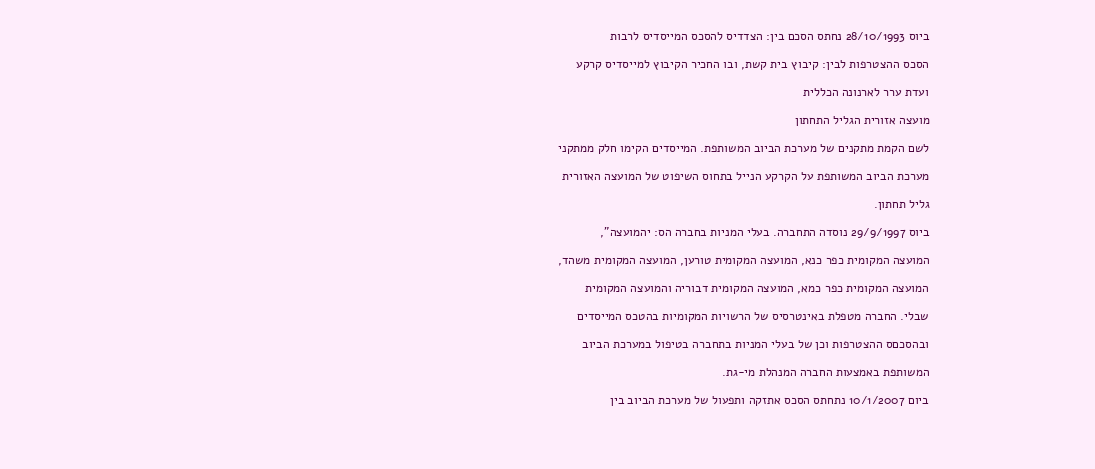ביוס 28/10/1993 נחתס הסכם בין: הצדדיס להסכס המייסדיס לרבות

הסכס ההצטרפות לבין: קיבוץ בית קשת, ובו החכיר הקיבוץ למייסדיס קרקע

ועדת ערר לארנונה הכללית

מועצה אזורית הגליל התחתון

לשם הקמת מתקנים של מערכת הביוב המשותפת. המייסדים הקימו חלק ממתקני

מערכת הביוב המשותפת על הקרקע הנייל בתחוס השיפוט של המועצה האזורית

גליל תחתון.

ביוס 29/9/1997 נוסדה התחברה. בעלי המניות בחברה הס: יהמועצה",

המועצה המקומית כפר כנא, המועצה המקומית טורען, המועצה המקומית משהד,

המועצה המקומית כפר כמא, המועצה המקומית דבוריה והמועצה המקומית

שבלי. החברה מטפלת באינטרסיס של הרשויות המקומיות בהטכס המייסדים

ובהסכםס ההצטרפות וכן של בעלי המניות בתחברה בטיפול במערכת הביוב

המשותפת באמצעות החברה המנהלת מי-גת.

ביום 10/1/2007 נתחתס הסכס אתזקה ותפעול של מערכת הביוב בין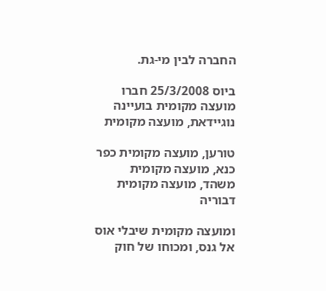החברה לבין מי-גת.

ביוס 25/3/2008 חברו מועצה מקומית בועיינה נוגיידאת, מועצה מקומית

טורען, מועצה מקומית כפר כנא, מועצה מקומית משהד, מועצה מקומית דבוריה

ומועצה מקומית שיבלי אוס אל גנס, ומכוחו של חוק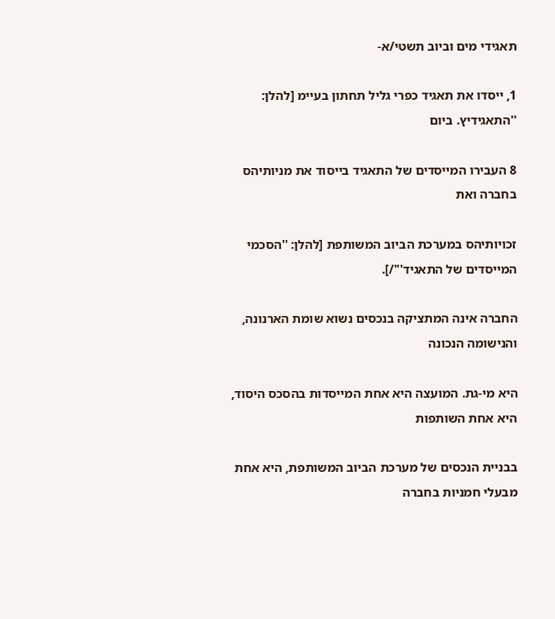תאגידי מים וביוב תשטי/א-

1, ייסדו את תאגיד כפרי גליל תחתון בעיימ [להלן: ''התאגידיץ. ביום

8 העבירו המייסדים של התאגיד בייסוד את מניותיהס בחברה ואת

זכויותיהס במערכת הביוב המשותפת [להלן: ''הסכמי המייסדים של התאגיד'"/].

החברה אינה המתציקה בנכסים נשוא שומת הארנונה, והנישומה הנכונה

היא מי-גת. המועצה היא אחת המייסדות בהסכס היסוד, היא אחת השותפות

בבניית הנכסים של מערכת הביוב המשותפת, היא אחת מבעלי חמניות בחברה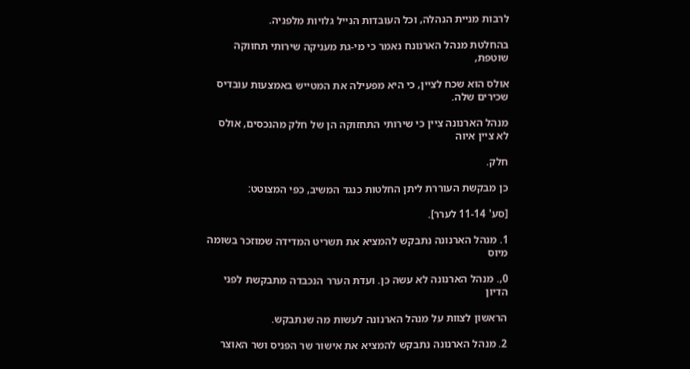לרבות מניית הנהלה, וכל העובדות הנייל גלויות מלפניה.

בהחלטת מנהל הארנונח נאמר כי מי-גת מעניקה שירותי תחווקה שוטפת,

אולס הוא שכח לציין, כי היא מפעילה את המטייש באמצעות עובדיס שכירים שלה.

מנהל הארנונה ציין כי שירותי התחזוקה הן של חלק מהנכסים, אולס לא ציין איוה

חלק.

כן מבקשת העוררת ליתן החלטות כנגד המשיב, כפי המצוטט:

[סע' 11-14 לערר].

1. מנהל הארנונה נתבקש להמציא את תשריט המדידה שמוזכר בשומה מיוס

0,. מנהל הארנונה לא עשה כן. ועדת הערר הנכבדה מתבקשת לפני הדיון

הראשון לצוות על מנהל הארנונה לעשות מה שנתבקש.

2. מנהל הארנונה נתבקש להמציא את אישור שר הפניס ושר האוצר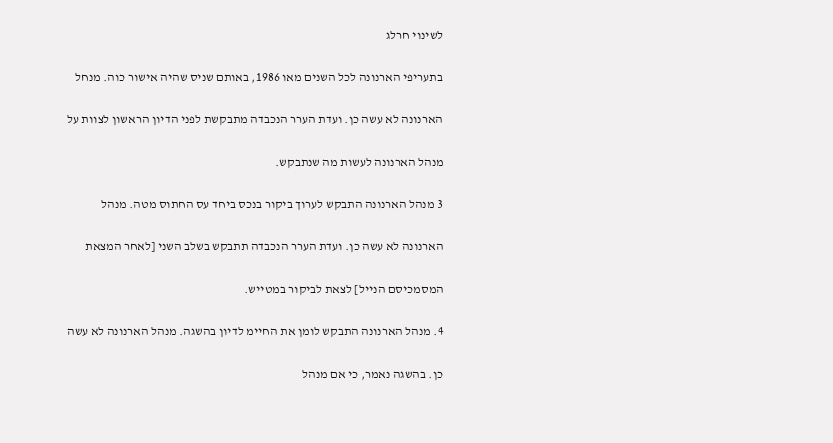לשינוי חרלג

בתעריפי הארנונה לכל השנים מאו 1986, באותם שניס שהיה אישור כוה. מנחל

הארנונה לא עשה כן. ועדת הערר הנכבדה מתבקשת לפני הדיון הראשון לצוות על

מנהל הארנונה לעשות מה שנתבקש.

3 מנהל הארנונה התבקש לערוך ביקור בנכס ביחד עס החתוס מטה. מנהל

הארנונה לא עשה כן. ועדת הערר הנכבדה תתבקש בשלב השני [לאחר המצאת

המסמכיסם הנייל] לצאת לביקור במטייש.

4. מנהל הארנונה התבקש לומן את החיימ לדיון בהשגה. מנהל הארנונה לא עשה

כן. בהשגה נאמר, כי אם מנהל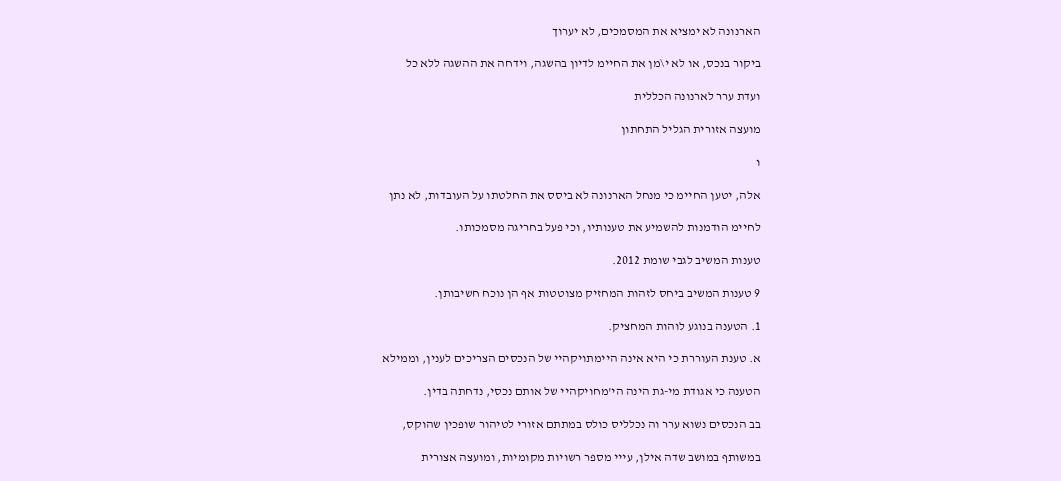הארנונה לא ימציא את המסמכים, לא יערוך

ביקור בנכס, או לא י\מן את החיימ לדיון בהשגה, וידחה את ההשגה ללא כל

ועדת ערר לארנונה הכללית

מועצה אזורית הגליל התחתון

ו

אלה, יטען החיימ כי מנחל הארנונה לא ביסס את החלטתו על העובדות, לא נתן

לחיימ הודמנות להשמיע את טענותיו, וכי פעל בחריגה מסמכותו.

טענות המשיב לגבי שומת 2012.

9 טענות המשיב ביחס לזהות המחזיק מצוטטות אף הן נוכח חשיבותן.

1. הטענה בנוגע לוהות המחציק.

א. טענת העוררת כי היא אינה היימתויקהיי של הנכסים הצריכים לענין, וממילא

הטענה כי אגודת מי-גת הינה הי'מחויקהיי של אותם נכסי, נדחתה בדין.

בב הנכסים נשוא ערר וה נכלליס כולס במתתם אזורי לטיהור שופכין שהוקס,

במשותף במושב שדה אילן, עייי מספר רשויות מקומיות, ומועצה אצורית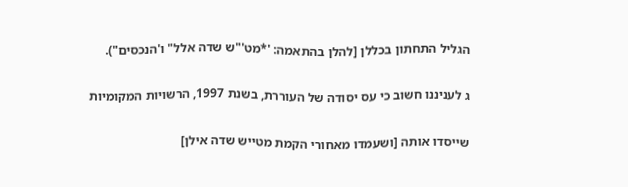הגליל התחתון בכללן [להלן בהתאמה: '*מט'"ש שדה אלל" ו'הנכסים").

ג לעניננו חשוב כי עס יסודה של העוררת, בשנת 1997, הרשויות המקומיות

שייסדו אותה [ושעמדו מאחורי הקמת מטייש שדה אילן]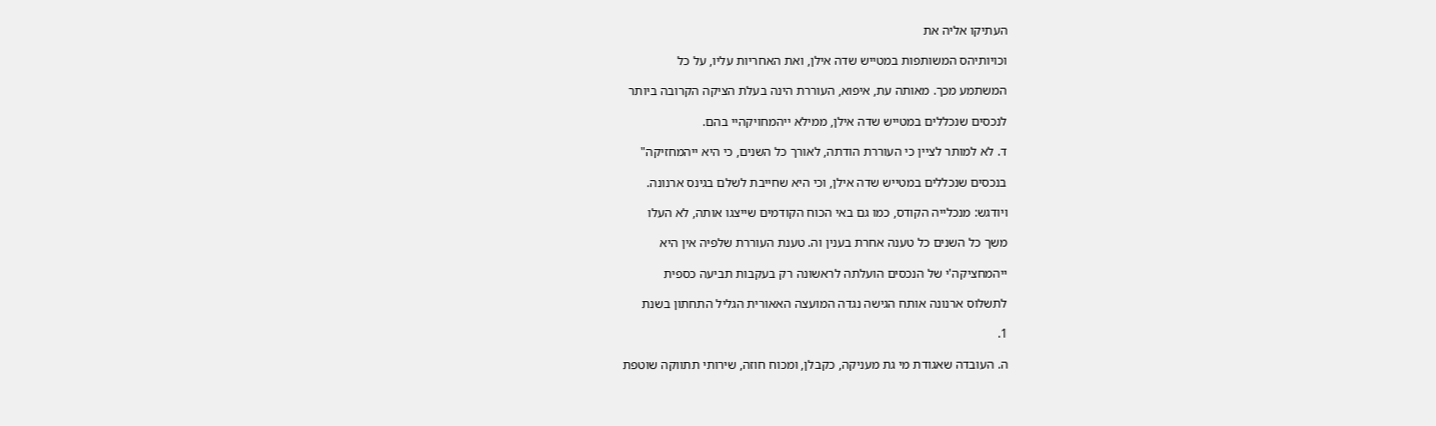העתיקו אליה את

וכויותיהס המשותפות במטייש שדה אילן, ואת האחריות עליו, על כל

המשתמע מכך. מאותה עת, איפוא, העוררת הינה בעלת הציקה הקרובה ביותר

לנכסים שנכללים במטייש שדה אילן, ממילא ייהמחויקהיי בהם.

ד. לא למותר לציין כי העוררת הודתה, לאורך כל השנים, כי היא ייהמחזיקה"

בנכסים שנכללים במטייש שדה אילן, וכי היא שחייבת לשלם בגינס ארנונה.

ויודגש: מנכלייה הקודס, כמו גם באי הכוח הקודמים שייצגו אותה, לא העלו

משך כל השנים כל טענה אחרת בענין וה. טענת העוררת שלפיה אין היא

ייהמחציקה'י של הנכסים הועלתה לראשונה רק בעקבות תביעה כספית

לתשלוס ארנונה אותח הגישה נגדה המועצה האאורית הגליל התחתון בשנת

1.

ה. העובדה שאגודת מי גת מעניקה, כקבלן, ומכוח חוזה, שירותי תתווקה שוטפת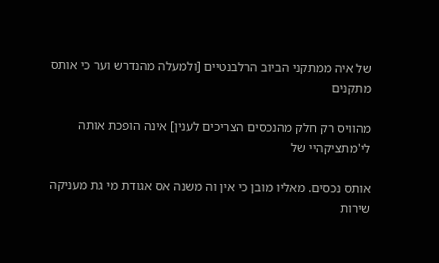של איה ממתקני הביוב הרלבנטיים [ולמעלה מהנדרש וער כי אותס מתקנים

מהוויס רק חלק מהנכסים הצריכים לענין] אינה הופכת אותה לי'מתציקהיי של

אותס נכסים. מאליו מובן כי אין וה משנה אס אגודת מי גת מעניקה שירות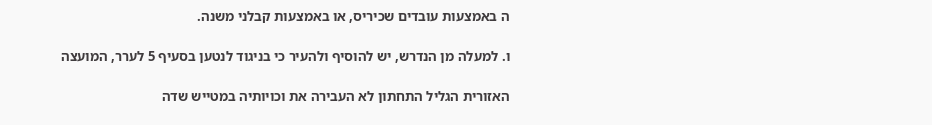ה באמצעות עובדים שכיריס, או באמצעות קבלני משנה.

ו. למעלה מן הנדרש, יש להוסיף ולהעיר כי בניגוד לנטען בסעיף 5 לערר, המועצה

האזורית הגליל התחתון לא העבירה את וכויותיה במטייש שדה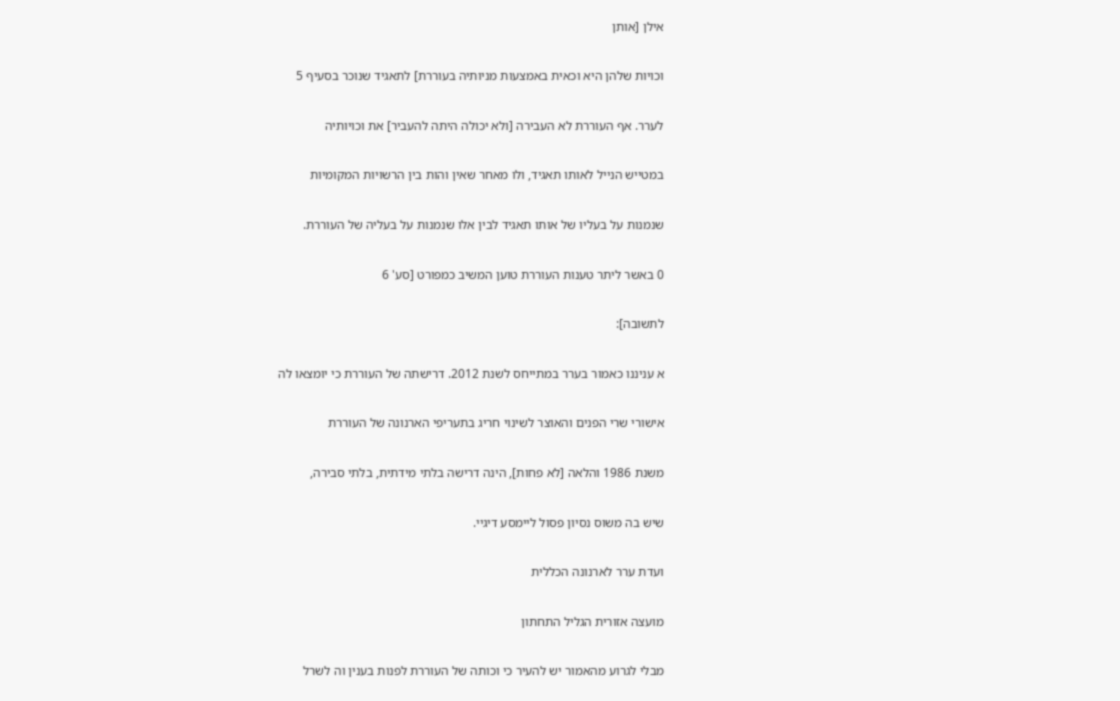אילן [אותן

וכויות שלהן היא וכאית באמצעות מניותיה בעוררת] לתאגיד שנוכר בסעיף 5

לערר. אף העוררת לא העבירה [ולא יכולה היתה להעביר] את וכויותיה

במטייש הנייל לאותו תאגיד, ולו מאחר שאין והות בין הרשויות המקומיות

שנמנות על בעליו של אותו תאגיד לבין אלו שנמנות על בעליה של העוררת.

0 באשר ליתר טענות העוררת טוען המשיב כמפורט [סע' 6

לתשובה]:

א עניננו כאמור בערר במתייחס לשנת 2012. דרישתה של העוררת כי יומצאו לה

אישורי שרי הפנים והאוצר לשינוי חריג בתעריפי הארנונה של העוררת

משנת 1986 והלאה [לא פחות], הינה דרישה בלתי מידתית, בלתי סבירה,

שיש בה משוס נסיון פסול ליימסע דיגיי.

ועדת ערר לארנונה הכללית

מועצה אזורית הגליל התחתון

מבלי לגרוע מהאמור יש להעיר כי וכותה של העוררת לפנות בענין וה לשרל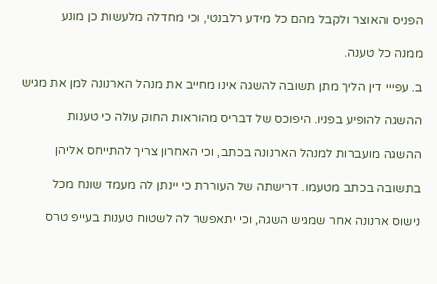הפניס והאוצר ולקבל מהם כל מידע רלבנטי, וכי מחדלה מלעשות כן מונע

ממנה כל טענה.

ב. עפייי דין הליך מתן תשובה להשגה אינו מחייב את מנהל הארנונה לּמן את מגיש

ההשגה להופיע בפניו. היפוכס של דבריס מהוראות החוק עולה כי טענות

ההשגה מועברות למנהל הארנונה בכתב, וכי האחרון צריך להתייחס אליהן

בתשובה בכתב מטעמו. דרישתה של העוררת כי יינתן לה מעמד שונח מכל

נישוס ארנונה אחר שמגיש השגה, וכי יתאפשר לה לשטוח טענות בעייפ טרס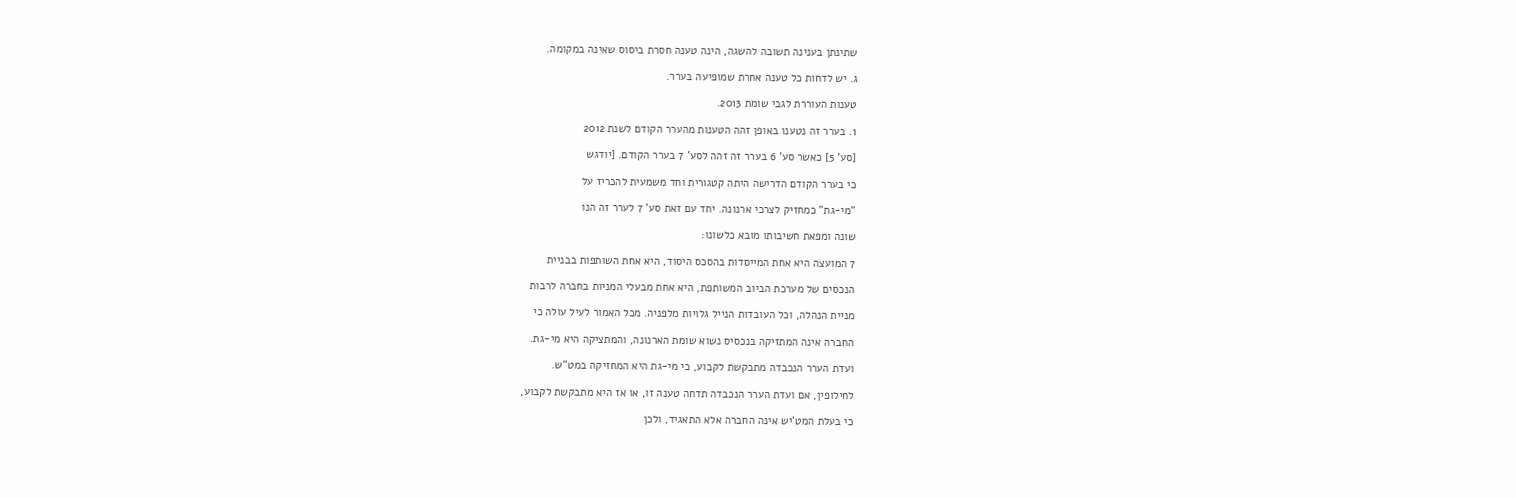שתינתן בענינה תשובה להשגה, הינה טענה חסרת ביסוס שאינה במקומה.

ג. יש לדחות כל טענה אחרת שמופיעה בערר.

טענות העוררת לגבי שומת 2013.

1. בערר זה נטענו באופן זהה הטענות מהערר הקודם לשנת 2012

[סע' 5] כאשר סע' 6 בערר זה זהה לסע' 7 בערר הקודם. [יודגש

כי בערר הקודם הדרישה היתה קטגורית וחד משמעית להכריז על

"מי-גת" כמחזיק לצרכי ארנונה. יחד עם זאת סע' 7 לערר זה הנו

שונה ומפאת חשיבותו מובא כלשונו:

7 המועצה היא אחת המייסדות בהסכס היסוד, היא אחת השותפות בבניית

הנכסים של מערכת הביוב המשותפת, היא אחת מבעלי המניות בחברה לרבות

מניית הנהלה, וכל העובדות הנייל גלויות מלפניה. מכל האמור לעיל עולה כי

החברה אינה המתזיקה בנכסיס נשוא שומת הארנונה, והמתציקה היא מי-גת.

ועדת הערר הנכבדה מתבקשת לקבוע, כי מי-גת היא המחזיקה במט"ש.

לחילופין, אם ועדת הערר הנכבדה תדחה טענה זו, או אז היא מתבקשת לקבוע,

כי בעלת המט'יש אינה החברה אלא התאגיד, ולכן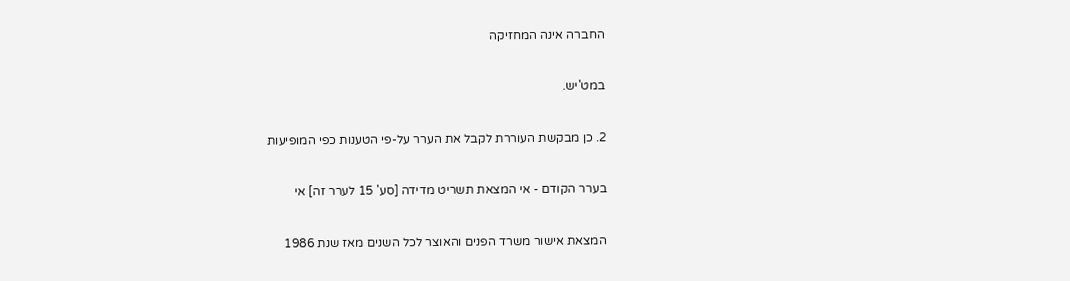החברה אינה המחזיקה

במט'יש.

2. כן מבקשת העוררת לקבל את הערר על-פי הטענות כפי המופיעות

בערר הקודם - אי המצאת תשריט מדידה [סע' 15 לערר זה] אי

המצאת אישור משרד הפנים והאוצר לכל השנים מאז שנת 1986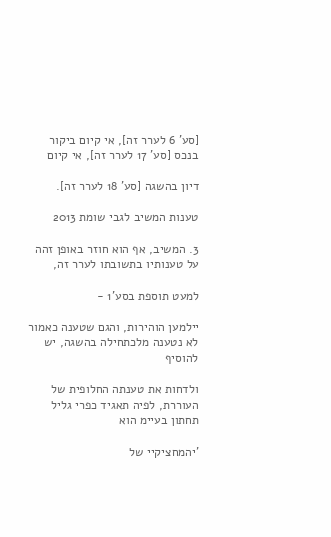[סע' 6 לערר זה], אי קיום ביקור בנכס [סע' 17 לערר זה], אי קיום

דיון בהשגה [סע' 18 לערר זה].

טענות המשיב לגבי שומת 2013

3. המשיב, אף הוא חוזר באופן זהה על טענותיו בתשובתו לערר זה,

למעט תוספת בסע'1 -

יילמען הוהירות, והגם שטענה כאמור לא נטענה מלכתחילה בהשגה, יש להוסיף

ולדחות את טענתה החלופית של העוררת, לפיה תאגיד כפרי גליל תחתון בעיימ הוא

'יהמחציקיי של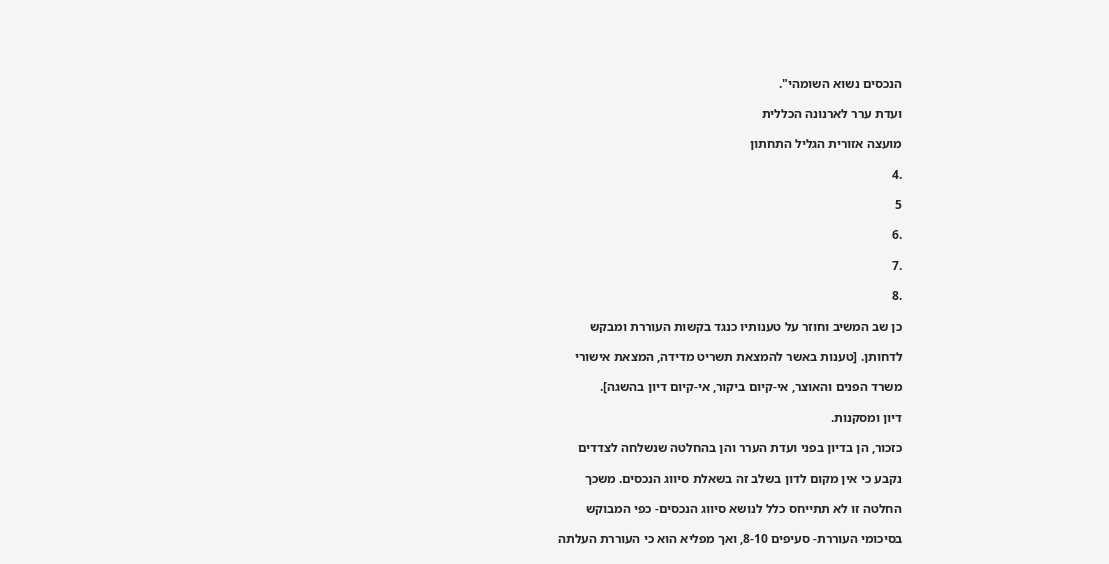הנכסים נשוא השומהי".

ועדת ערר לארנונה הכללית

מועצה אזורית הגליל התחתון

.4

5

.6

.7

.8

כן שב המשיב וחוזר על טענותיו כנגד בקשות העוררת ומבקש

לדחותן. [טענות באשר להמצאת תשריט מדידה, המצאת אישורי

משרד הפנים והאוצר, אי-קיום ביקור, אי-קיום דיון בהשגה].

דיון ומסקנות.

כזכור, הן בדיון בפני ועדת הערר והן בהחלטה שנשלחה לצדדים

נקבע כי אין מקום לדון בשלב זה בשאלת סיווג הנכסים. משכך

החלטה זו לא תתייחס כלל לנושא סיווג הנכסים- כפי המבוקש

בסיכומי העוררת- סעיפים 8-10, ואך מפליא הוא כי העוררת העלתה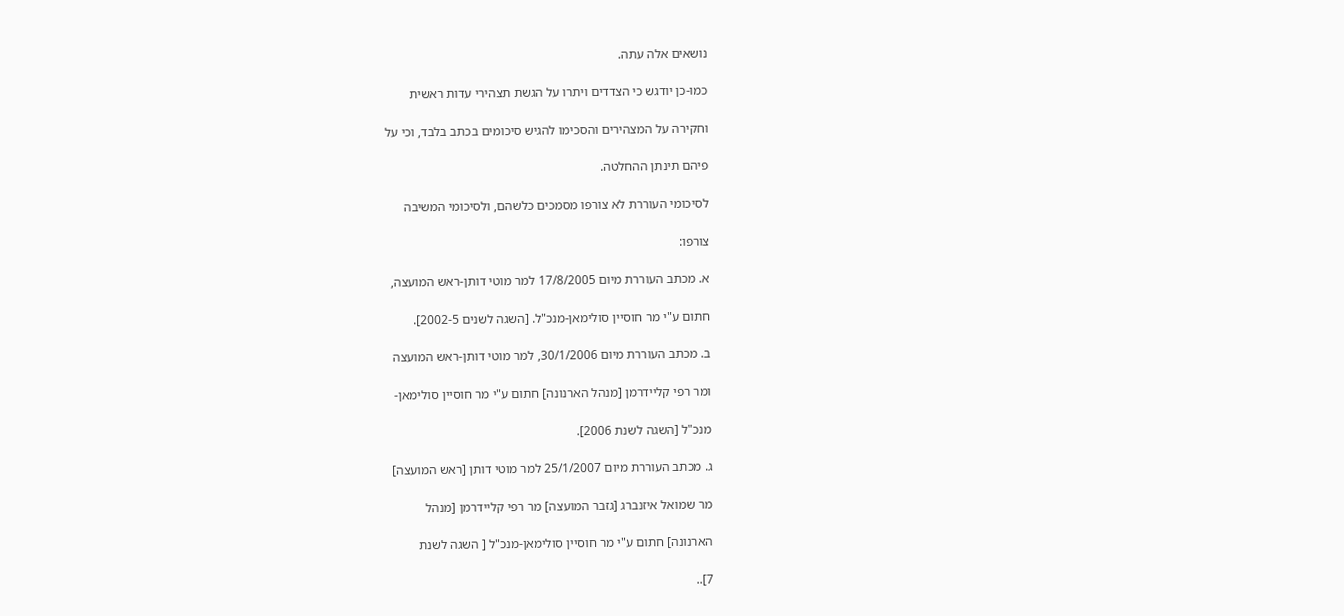נושאים אלה עתה.

כמו-כן יודגש כי הצדדים ויתרו על הגשת תצהירי עדות ראשית

וחקירה על המצהירים והסכימו להגיש סיכומים בכתב בלבד, וכי על

פיהם תינתן ההחלטה.

לסיכומי העוררת לא צורפו מסמכים כלשהם, ולסיכומי המשיבה

צורפו:

א. מכתב העוררת מיום 17/8/2005 למר מוטי דותן-ראש המועצה,

חתום ע"י מר חוסיין סולימאן-מנכ"ל. [השגה לשנים 2002-5].

ב. מכתב העוררת מיום 30/1/2006, למר מוטי דותן-ראש המועצה

ומר רפי קליידרמן [מנהל הארנונה] חתום ע"י מר חוסיין סולימאן-

מנכ"ל [השגה לשנת 2006].

ג. מכתב העוררת מיום 25/1/2007 למר מוטי דותן [ראש המועצה]

מר שמואל איזנברג [גזבר המועצה] מר רפי קליידרמן [מנהל

הארנונה] חתום ע"י מר חוסיין סולימאן-מנכ"ל [ השגה לשנת

7]..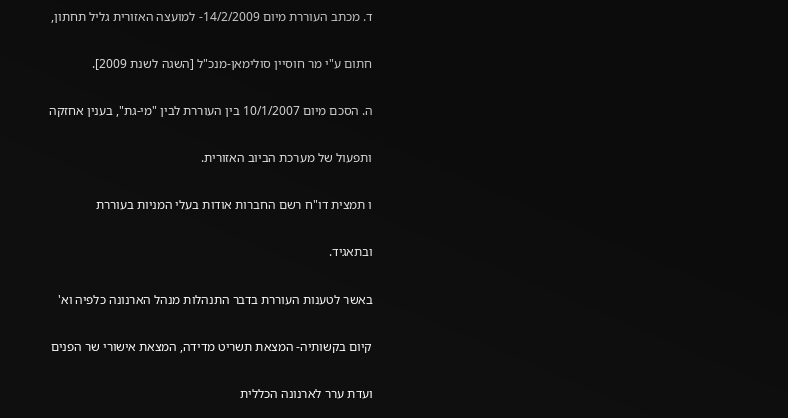ד. מכתב העוררת מיום 14/2/2009- למועצה האזורית גליל תחתון,

חתום ע"י מר חוסיין סולימאן-מנכ"ל [השגה לשנת 2009].

ה. הסכם מיום 10/1/2007 בין העוררת לבין "מי-גת", בענין אחזקה

ותפעול של מערכת הביוב האזורית.

ו תמצית דו"ח רשם החברות אודות בעלי המניות בעוררת

ובתאגיד.

באשר לטענות העוררת בדבר התנהלות מנהל הארנונה כלפיה וא'

קיום בקשותיה- המצאת תשריט מדידה, המצאת אישורי שר הפנים

ועדת ערר לארנונה הכללית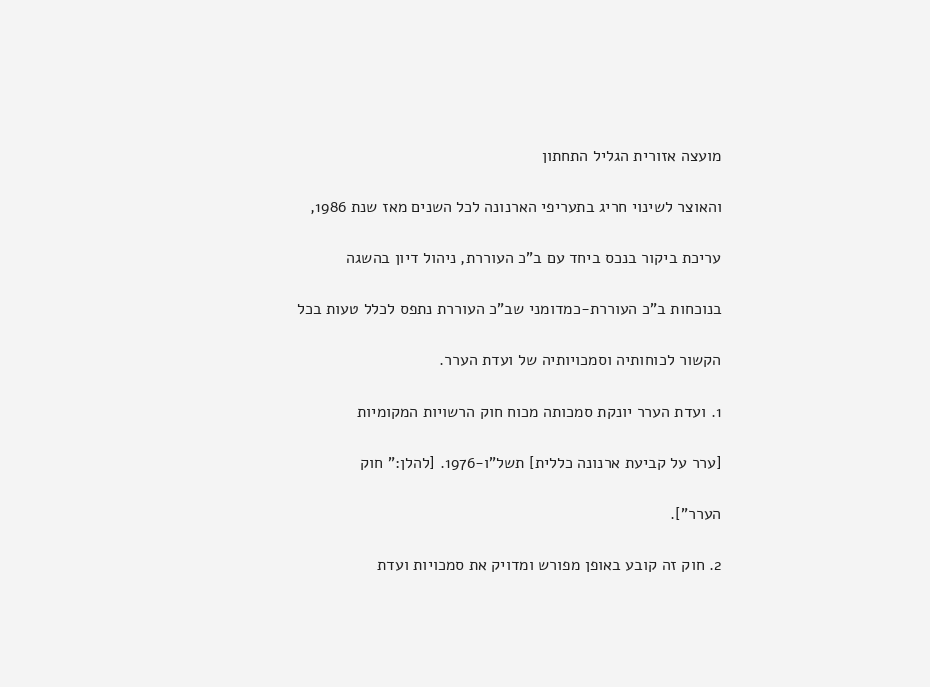מועצה אזורית הגליל התחתון

והאוצר לשינוי חריג בתעריפי הארנונה לכל השנים מאז שנת 1986,

עריכת ביקור בנכס ביחד עם ב"כ העוררת, ניהול דיון בהשגה

בנוכחות ב"כ העוררת-כמדומני שב"כ העוררת נתפס לכלל טעות בכל

הקשור לכוחותיה וסמכויותיה של ועדת הערר.

1. ועדת הערר יונקת סמכותה מכוח חוק הרשויות המקומיות

[ערר על קביעת ארנונה כללית] תשל"ו-1976. [להלן:" חוק

הערר"].

2. חוק זה קובע באופן מפורש ומדויק את סמכויות ועדת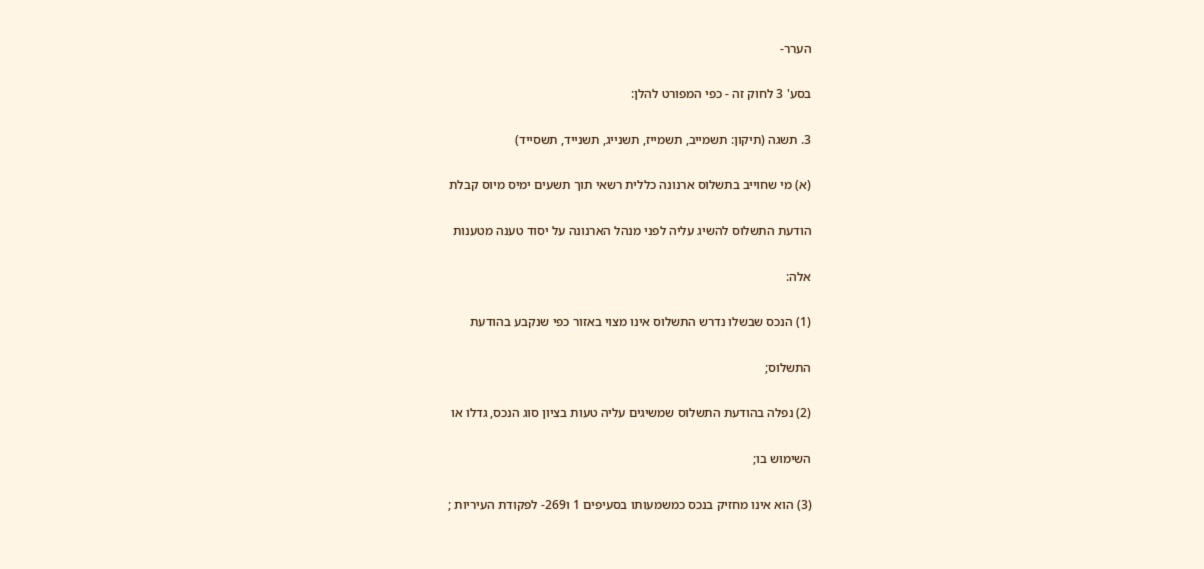הערר-

בסע' 3 לחוק זה - כפי המפורט להלן:

3. תשגה (תיקון: תשמייב, תשמייז, תשנייג, תשנייד, תשסייד)

(א) מי שחוייב בתשלוס ארנונה כללית רשאי תוך תשעים ימיס מיוס קבלת

הודעת התשלוס להשיג עליה לפני מנהל הארנונה על יסוד טענה מטענות

אלה:

(1) הנכס שבשלו נדרש התשלוס אינו מצוי באזור כפי שנקבע בהודעת

התשלוס;

(2) נפלה בהודעת התשלוס שמשיגים עליה טעות בציון סוג הנכס, גדלו או

השימוש בו;

(3) הוא אינו מחזיק בנכס כמשמעותו בסעיפים 1 ו269- לפקודת העיריות ;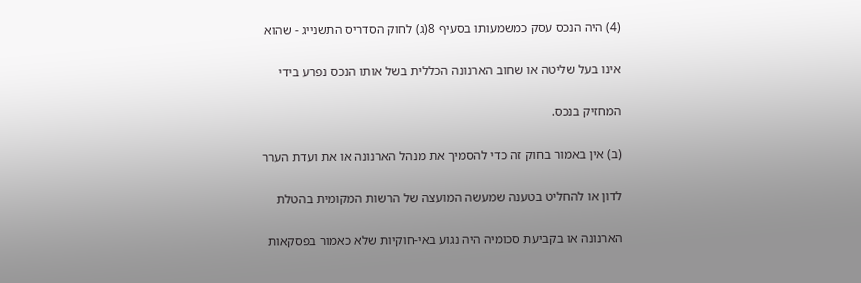(4) היה הנכס עסק כמשמעותו בסעיף 8(ג) לחוק הסדריס התשנייג - שהוא

אינו בעל שליטה או שחוב הארנונה הכללית בשל אותו הנכס נפרע בידי

המחזיק בנכס.

(ב) אין באמור בחוק זה כדי להסמיך את מנהל הארנונה או את ועדת הערר

לדון או להחליט בטענה שמעשה המועצה של הרשות המקומית בהטלת

הארנונה או בקביעת סכומיה היה נגוע באי-חוקיות שלא כאמור בפסקאות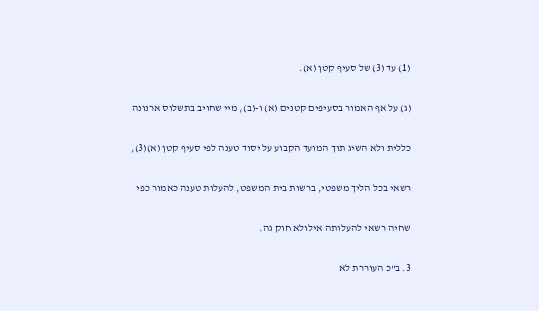(1) עד (3) של סעיף קטן (א).

(ג) על אף האמור בסעיפים קטנים (א) ו-(ב), מיי שחויב בתשלוס ארנונה

כללית ולא השיג תוך המועד הקבוע על יסוד טענה לפי סעיף קטן (א)(3),

רשאי בכל הליך משפטי, ברשות בית המשפט, להעלות טענה כאמור כפי

שחיה רשאי להעלותה אילולא חוק גה.

3. ב"כ העוררת לא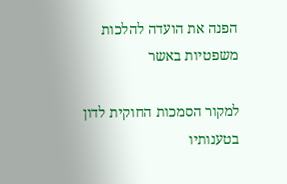הפנה את הועדה להלכות משפטיות באשר

למקור הסמכות החוקית לדון בטענותיו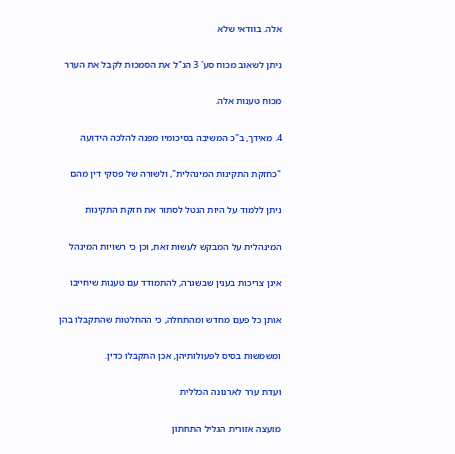אלה. בוודאי שלא

ניתן לשאוב מכוח סע' 3 הנ"ל את הסמכות לקבל את הערר

מכוח טענות אלה.

4. מאידך, ב"כ המשיבה בסיכומיו מפנה להלכה הידועה

"כחזקת התקינות המינהלית", ולשורה של פסקי דין מהם

ניתן ללמוד על היות הנטל לסתור את חזקת התקינות

המינהלית על המבקש לעשות זאת, וכן כי רשויות המינהל

אינן צריכות בענין שבשגרה, להתמודד עם טענות שיחייבו

אותן כל פעם מחדש ומהתחלה, כי ההחלטות שהתקבלו בהן

ומשמשות בסיס לפעולותיהן, אכן התקבלו כדין.

ועדת ערר לארנונה הכללית

מועצה אזורית הגליל התחתון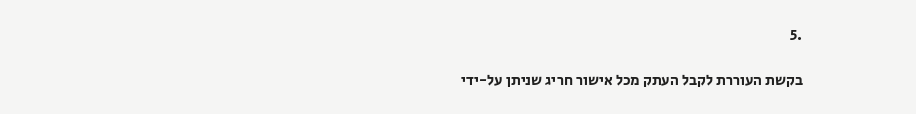.5

בקשת העוררת לקבל העתק מכל אישור חריג שניתן על-ידי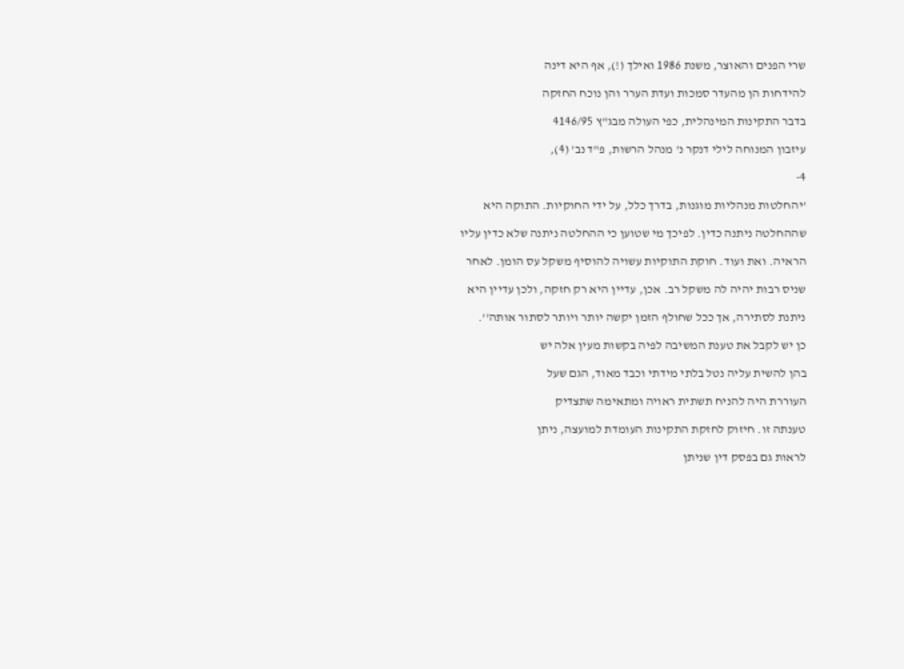שרי הפנים והאוצר, משנת 1986 ואילך (!), אף היא דינה

להידחות הן מהעדר סמכות ועדת הערר והן נוכח החזקה

בדבר התקינות המינהלית, כפי העולה מבג"ץ 4146/95

עיזבון המנוחה לילי דנקר נ' מנהל הרשות, פ"ד נב' (4),

4-

'יהחלטות מנהליות מוגנות, בדרך כלל, על ידי החוקיות. התוקה היא

שההחלטה ניתנה כדין. לפיכך מי שטוען כי ההחלטה ניתנה שלא כדין עליו

הראיה. ואת ועוד. חוקת התוקיות עשויה להוסיף משקל עס הומן. לאחר

שניס רבות יהיה לה משקל רב. אכן, עדיין היא רק חזקה, ולכן עדיין היא

ניתנת לסתירה, אך ככל שחולף הזמן יקשה יותר ויותר לסתור אותה''.

כן יש לקבל את טענת המשיבה לפיה בקשות מעין אלה יש

בהן להשית עליה נטל בלתי מידתי וכבד מאוד, הגם שעל

העוררת היה להניח תשתית ראויה ומתאימה שתצדיק

טענתה זו. חיזוק לחזקת התקינות העומדת למועצה, ניתן

לראות גם בפסק דין שניתן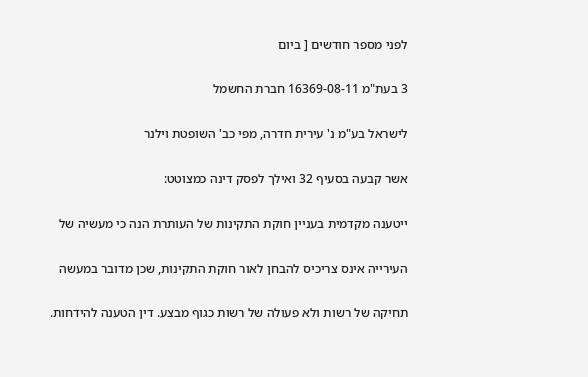לפני מספר חודשים [ ביום

3 בעת"מ 16369-08-11 חברת החשמל

לישראל בע"מ נ' עירית חדרה, מפי כב' השופטת וילנר

אשר קבעה בסעיף 32 ואילך לפסק דינה כמצוטט:

ייטענה מקדמית בעניין חוקת התקינות של העותרת הנה כי מעשיה של

העירייה אינס צריכיס להבחן לאור חוקת התקינות, שכן מדובר במעשה

תחיקה של רשות ולא פעולה של רשות כגוף מבצע. דין הטענה להידחות.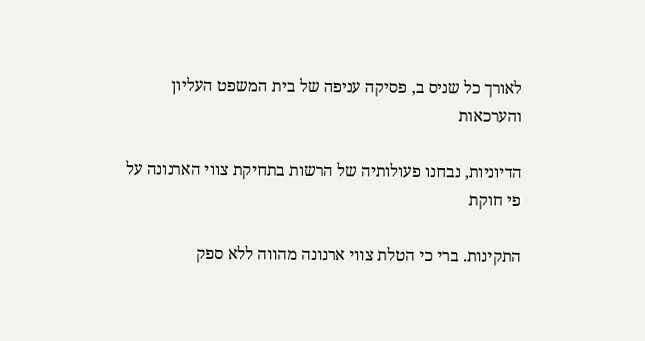לאורך כל שניס ב, פסיקה עניפה של בית המשפט העליון והערכאות

הדיוניות, נבחנו פעולותיה של הרשות בתחיקת צווי הארנונה על פי חוקת

התקינות. ברי כי הטלת צווי ארנונה מהווה ללא ספק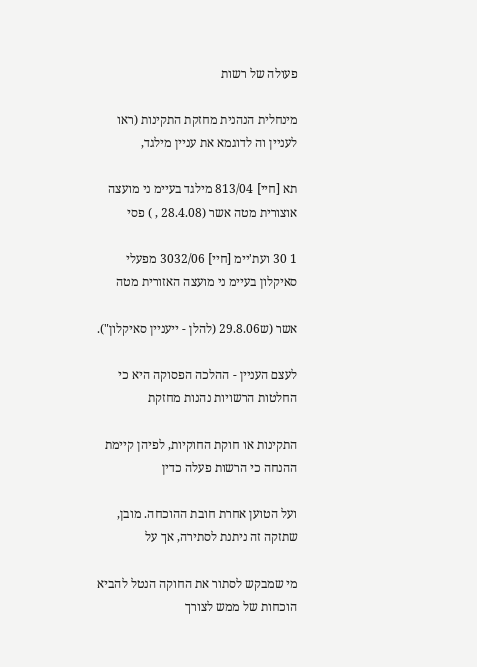פעולה של רשות

מינחלית הנהנית מחזקת התקינות (ראו לעניין וה לדוגמא את עניין מילגד,

תא [חיי] 813/04 מילגד בעיימ ני מועצה אוצורית מטה אשר (28.4.08 , ) פסי

1 30 ועת'יימ [חיי] 3032/06 מפעלי סאיקלון בעיימ ני מועצה האזורית מטה

אשר (ש29.8.06 (להלן - ייעניין סאיקלון").

לעצם העניין - ההלכה הפסוקה היא כי החלטות הרשויות נהנות מחזקת

התקינות או חוקת החוקיות, לפיהן קיימת ההנחה כי הרשות פעלה כדין

ועל הטוען אחרת חובת ההוכחה. מובן, שתזקה זה ניתנת לסתירה, אך על

מי שמבקש לסתור את החוקה הנטל להביא הוכחות של ממש לצורך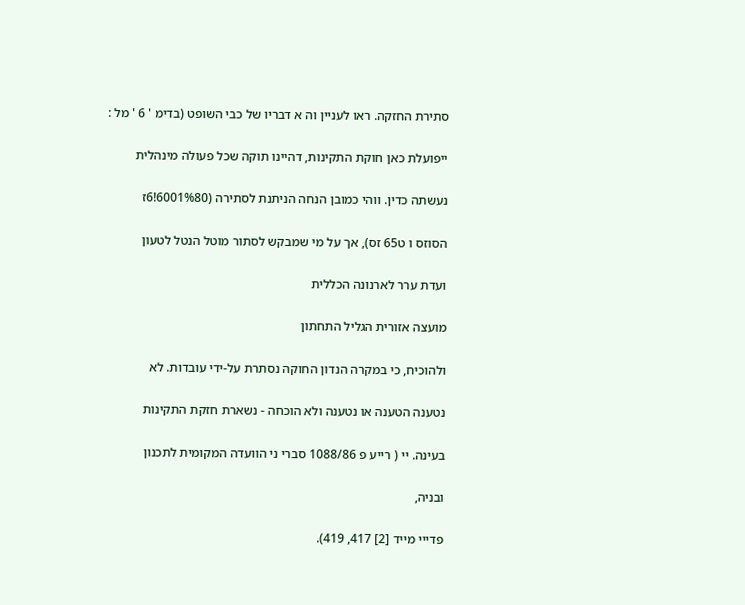סתירת החזקה. ראו לעניין וה א דבריו של כבי השופט (בדימ ' 6 ' מל :

ייפועלת כאן חוקת התקינות, דהיינו תוקה שכל פעולה מינהלית

נעשתה כדין. ווהי כמובן הנחה הניתנת לסתירה (6001%80!6ז

הסוזס ו ט65 זס), אך על מי שמבקש לסתור מוטל הנטל לטעון

ועדת ערר לארנונה הכללית

מועצה אזורית הגליל התחתון

ולהוכיח, כי במקרה הנדון החוקה נסתרת על-ידי עובדות. לא

נטענה הטענה או נטענה ולא הוכחה - נשארת חזקת התקינות

בעינה. יי ( רייע פ 1088/86 סברי ני הוועדה המקומית לתכנון

ובניה,

פדייי מייד [2] 417, 419).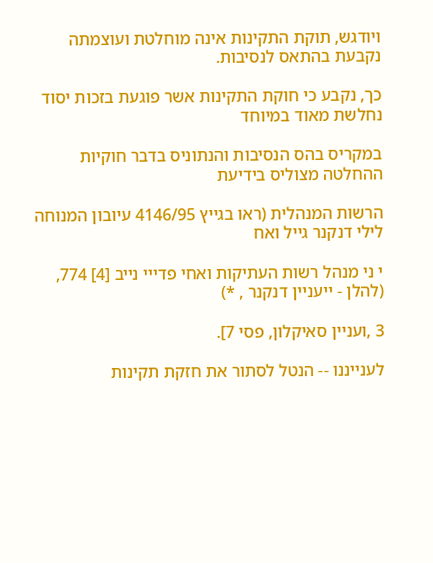ויודגש, תוקת התקינות אינה מוחלטת ועוצמתה נקבעת בהתאס לנסיבות.

כך, נקבע כי חוקת התקינות אשר פוגעת בזכות יסוד נחלשת מאוד במיוחד

במקריס בהס הנסיבות והנתוניס בדבר חוקיות ההחלטה מצוליס בידיעת

הרשות המנהלית (ראו בגייץ 4146/95 עיובון המנוחה לילי דנקנר גייל ואח

י ני מנהל רשות העתיקות ואחי פדייי נייב [4] 774, (להלן - ייעניין דנקנר , *)

3 ,ועניין סאיקלון, פסי 7].

לענייננו -- הנטל לסתור את חזקת תקינות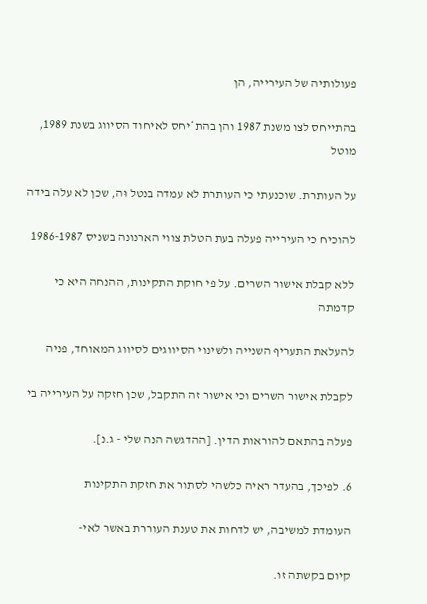פעולותיה של העירייה, הן

בהתייחס לצו משנת 1987 והן בהת*יחס לאיחוד הסיווג בשנת 1989, מוטל

על העותרת. שוכנעתי כי העותרת לא עמדה בנטל וּה, שכן לא עלה בידה

להוכיח כי העירייה פעלה בעת הטלת צווי הארנונה בשניס 1986-1987

ללא קבלת אישור השרים. על פי חוקת התקינות, ההנחה היא כי קדמתה

להעלאת התעריף השנייה ולשינוי הסיווגים לסיווג המאוחד, פניה

לקבלת אישור השרים וכי אישור זה התקבל, שכן חזקה על העירייה בי

פעלה בהתאם להוראות הדין. [ההדגשה הנה שלי - ג.נ].

6. לפיכך, בהעדר ראיה כלשהי לסתור את חזקת התקינות

העומדת למשיבה, יש לדחות את טענת העוררת באשר לאי-

קיום בקשתה זו.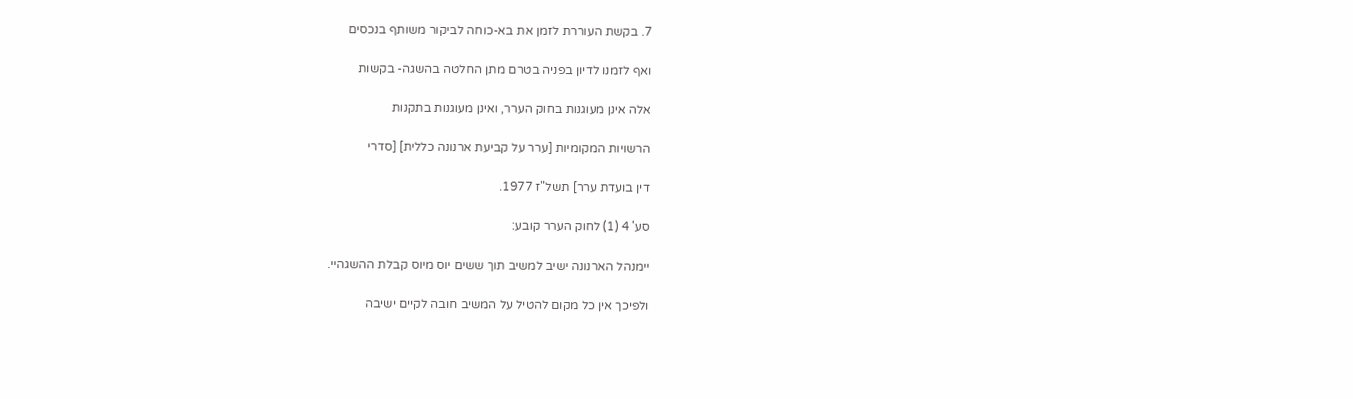7. בקשת העוררת לזמן את בא-כוחה לביקור משותף בנכסים

ואף לזמנו לדיון בפניה בטרם מתן החלטה בהשגה- בקשות

אלה אינן מעוגנות בחוק הערר, ואינן מעוגנות בתקנות

הרשויות המקומיות [ערר על קביעת ארנונה כללית] [סדרי

דין בועדת ערר] תשל"ז 1977.

סע' 4 (1) לחוק הערר קובע:

יימנהל הארנונה ישיב למשיב תוך ששים יוס מיוס קבלת ההשגהיי.

ולפיכך אין כל מקום להטיל על המשיב חובה לקיים ישיבה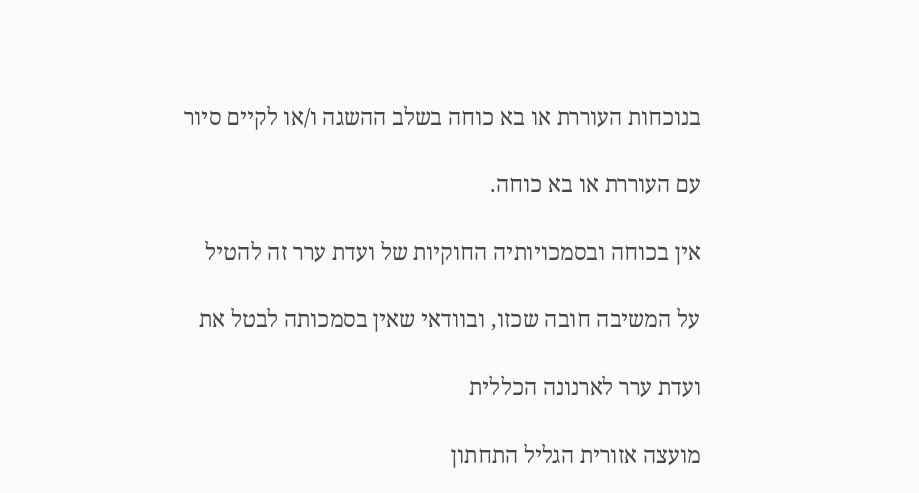בנוכחות העוררת או בא כוחה בשלב ההשגה ו/או לקיים סיור

עם העוררת או בא כוחה.

אין בכוחה ובסמכויותיה החוקיות של ועדת ערר זה להטיל

על המשיבה חובה שכזו, ובוודאי שאין בסמכותה לבטל את

ועדת ערר לארנונה הכללית

מועצה אזורית הגליל התחתון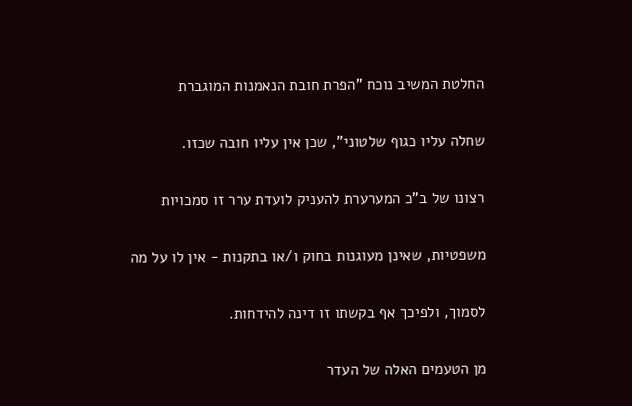החלטת המשיב נוכח "הפרת חובת הנאמנות המוגברת

שחלה עליו כגוף שלטוני", שכן אין עליו חובה שכזו.

רצונו של ב"כ המערערת להעניק לועדת ערר זו סמכויות

משפטיות, שאינן מעוגנות בחוק ו/או בתקנות - אין לו על מה

לסמוך, ולפיכך אף בקשתו זו דינה להידחות.

מן הטעמים האלה של העדר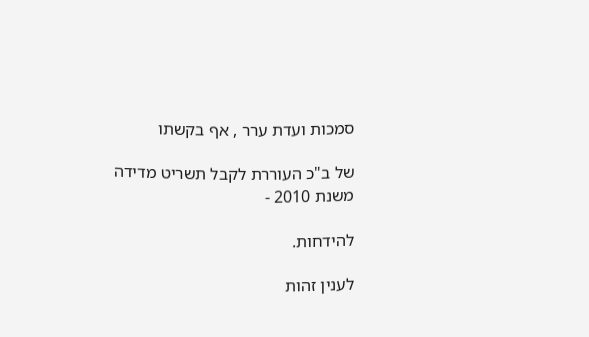סמכות ועדת ערר , אף בקשתו

של ב"כ העוררת לקבל תשריט מדידה משנת 2010 -

להידחות.

לענין זהות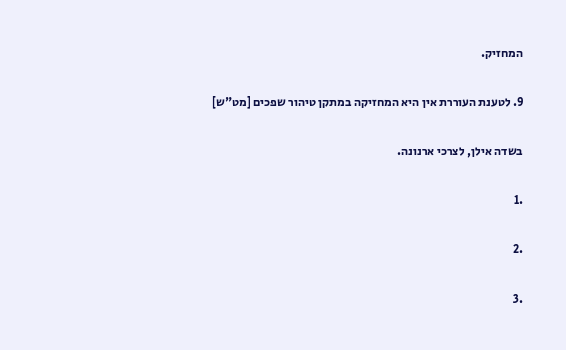המחזיק.

9. לטענת העוררת אין היא המחזיקה במתקן טיהור שפכים [מט"ש]

בשדה אילן, לצרכי ארנונה.

.1

.2

.3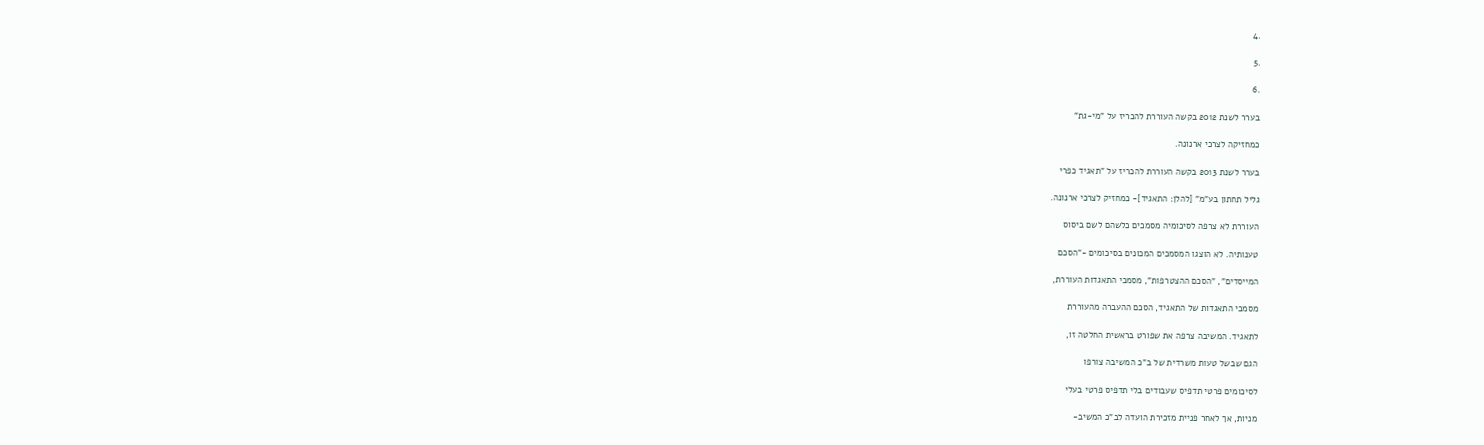.4

.5

.6

בערר לשנת 2012 בקשה העוררת להכריז על "מי-גת"

כמחזיקה לצרכי ארנונה.

בערר לשנת 2013 בקשה העוררת להכריז על "תאגיד כפרי

גליל תחתון בע"מ" [להלן: התאגיד]- כמחזיק לצרכי ארנונה.

העוררת לא צרפה לסיכומיה מסמכים כלשהם לשם ביסוס

טענותיה. לא הוצגו המסמכים המכונים בסיכומים -"הסכם

המייסדים", "הסכם ההצטרפות", מסמכי התאגדות העוררת,

מסמכי התאגדות של התאגיד, הסכם ההעברה מהעוררת

לתאגיד. המשיבה צרפה את שפורט בראשית החלטה זו,

הגם שבשל טעות משרדית של ב"כ המשיבה צורפו

לסיכומים פרטי תדפיס שעבודים בלי תדפיס פרטי בעלי

מניות, אך לאחר פניית מזכירת הועדה לב"כ המשיב-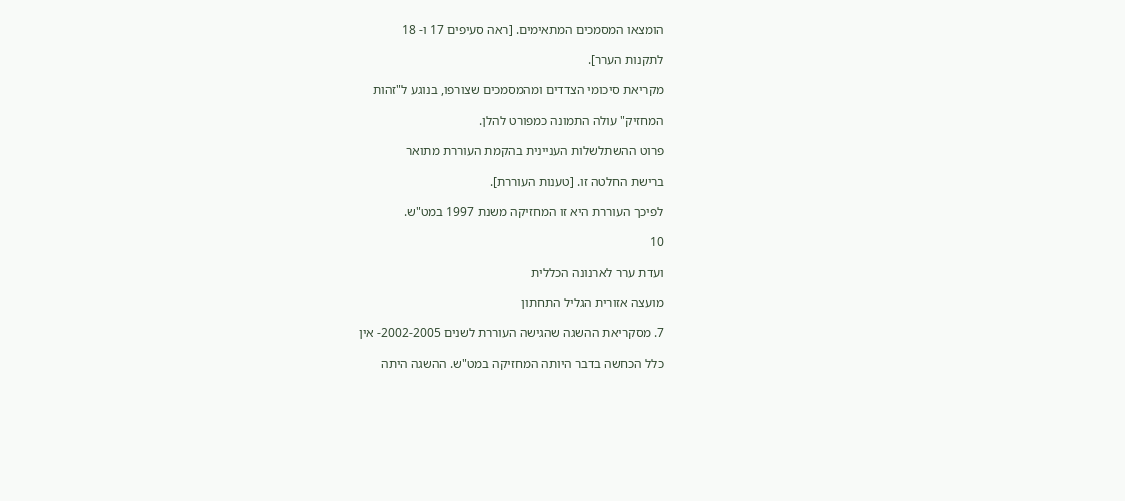הומצאו המסמכים המתאימים. [ראה סעיפים 17 ו- 18

לתקנות הערר].

מקריאת סיכומי הצדדים ומהמסמכים שצורפו, בנוגע ל"זהות

המחזיק" עולה התמונה כמפורט להלן.

פרוט ההשתלשלות העניינית בהקמת העוררת מתואר

ברישת החלטה זו. [טענות העוררת].

לפיכך העוררת היא זו המחזיקה משנת 1997 במט"ש.

10

ועדת ערר לארנונה הכללית

מועצה אזורית הגליל התחתון

7. מסקריאת ההשגה שהגישה העוררת לשנים 2002-2005- אין

כלל הכחשה בדבר היותה המחזיקה במט"ש. ההשגה היתה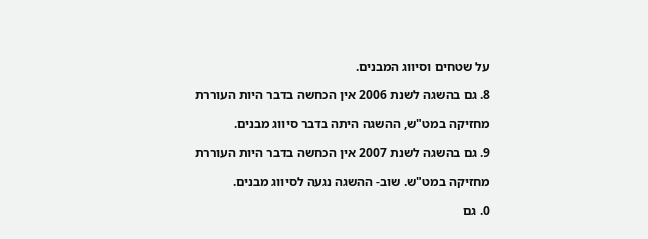על שטחים וסיווג המבנים.

8. גם בהשגה לשנת 2006 אין הכחשה בדבר היות העוררת

מחזיקה במט"ש, ההשגה היתה בדבר סיווג מבנים.

9. גם בהשגה לשנת 2007 אין הכחשה בדבר היות העוררת

מחזיקה במט"ש. שוב- ההשגה נגעה לסיווג מבנים.

0. גם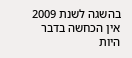בהשגה לשנת 2009 אין הכחשה בדבר היות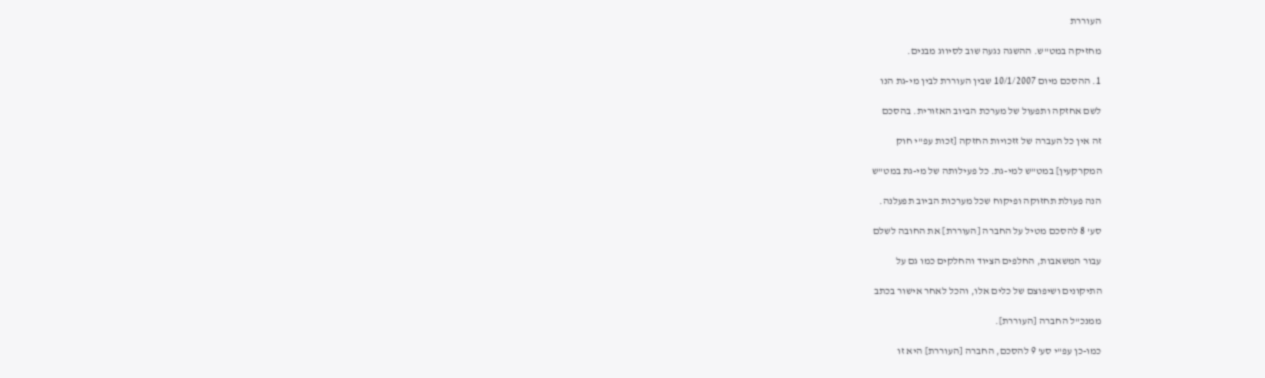העוררת

מחזיקה במט"ש. ההשגה נגעה שוב לסיווג מבנים.

1. ההסכם מיום 10/1/2007 שבין העוררת לבין מי-גת הנו

לשם אחזקה ותפעול של מערכת הביוב האזורית. בהסכם

זה אין כל העברה של זזכויות החזקה [זכות עפ"י חוק

המקרקעין] במט"ש למי-גת. כל פעילותה של מי-גת במט"ש

הנה פעולת תחזוקה ופיקוח שכל מערכות הביוב תפעלנה.

סע' 8 להסכם מטיל על החברה [העוררת] את החובה לשלם

עבור המשאבות, החלפים הציוד והחלקים כמו גם על

התיקונים ושיפוצם של כלים אלו, והכל לאחר אישור בכתב

ממנכ"ל החברה [העוררת].

כמו-כן עפ"י סע' 9 להסכם, החברה [העוררת] היא זו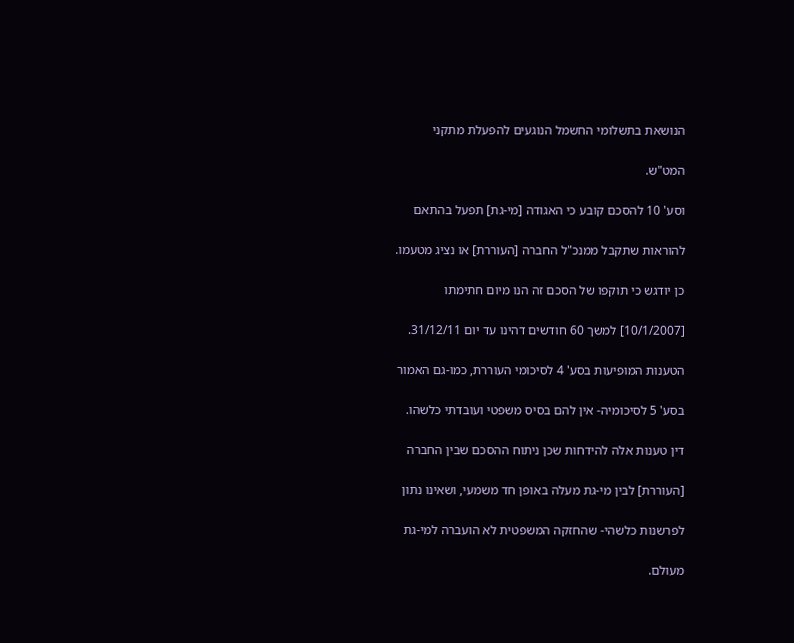הנושאת בתשלומי החשמל הנוגעים להפעלת מתקני

המט"ש.

וסע' 10 להסכם קובע כי האגודה [מי-גת] תפעל בהתאם

להוראות שתקבל ממנכ"ל החברה [העוררת] או נציג מטעמו.

כן יודגש כי תוקפו של הסכם זה הנו מיום חתימתו

[10/1/2007] למשך 60 חודשים דהינו עד יום 31/12/11.

הטענות המופיעות בסע' 4 לסיכומי העוררת, כמו-גם האמור

בסע' 5 לסיכומיה- אין להם בסיס משפטי ועובדתי כלשהו.

דין טענות אלה להידחות שכן ניתוח ההסכם שבין החברה

[העוררת] לבין מי-גת מעלה באופן חד משמעי, ושאינו נתון

לפרשנות כלשהי- שהחזקה המשפטית לא הועברה למי-גת

מעולם.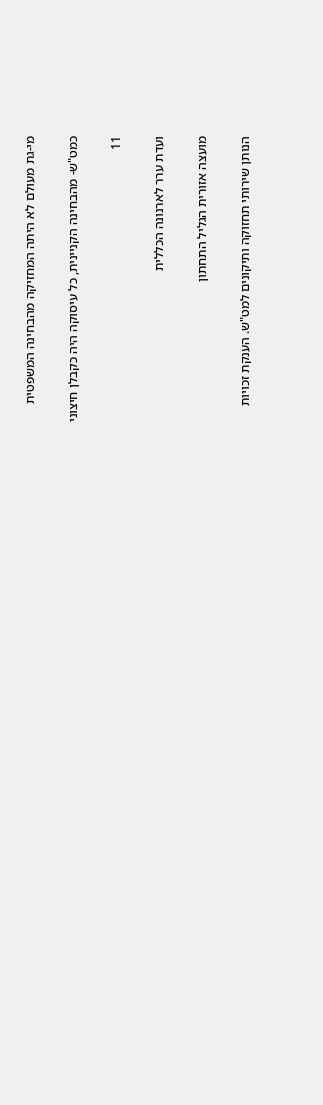מי-גת מעולם לא היתה המחזיקה מהבחינה המשפטית

כמט"ש- מהבחינה הקניינית, כל עיסוקה היה כקבלן חיצוני

11

ועדת ערר לארנונה הכללית

מועצה אזורית הגליל התחתון

הנותן שירותי תחזוקה ותיקונים למט"ש. הענקת זכויות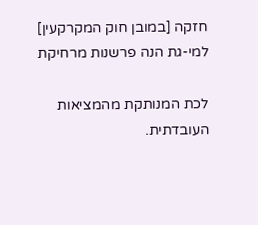חזקה [במובן חוק המקרקעין] למי-גת הנה פרשנות מרחיקת

לכת המנותקת מהמציאות העובדתית.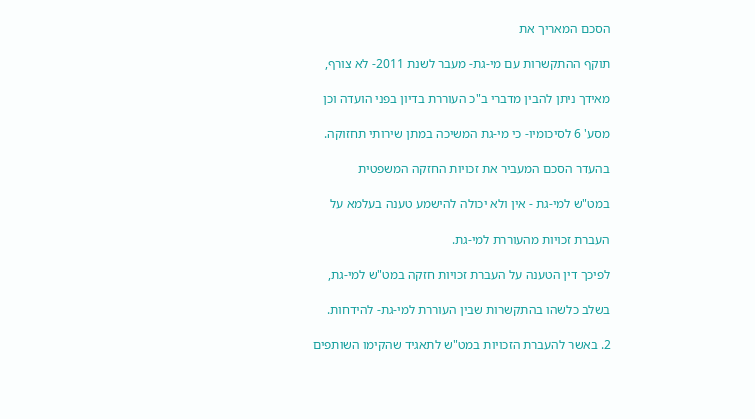הסכם המאריך את

תוקף ההתקשרות עם מי-גת- מעבר לשנת 2011- לא צורף,

מאידך ניתן להבין מדברי ב"כ העוררת בדיון בפני הועדה וכן

מסע' 6 לסיכומיו- כי מי-גת המשיכה במתן שירותי תחזוקה.

בהעדר הסכם המעביר את זכויות החזקה המשפטית

במט"ש למי-גת - אין ולא יכולה להישמע טענה בעלמא על

העברת זכויות מהעוררת למי-גת.

לפיכך דין הטענה על העברת זכויות חזקה במט"ש למי-גת,

בשלב כלשהו בהתקשרות שבין העוררת למי-גת- להידחות.

2. באשר להעברת הזכויות במט"ש לתאגיד שהקימו השותפים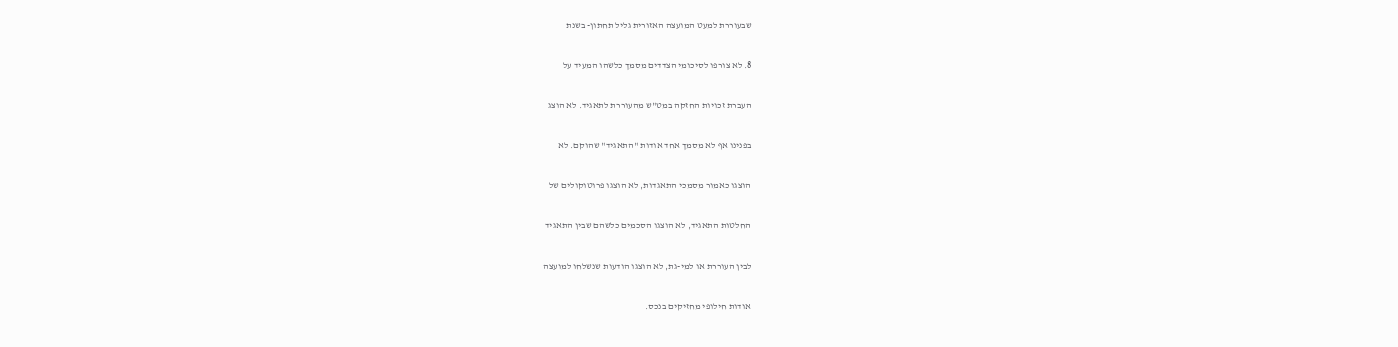שבעוררת למעט המועצה האזורית גליל תחתון- בשנת

8. לא צורפו לסיכומי הצדדים מסמך כלשהו המעיד על

העברת זכויות החזקה במט"ש מהעוררת לתאגיד. לא הוצג

בפנינו אף לא מסמך אחד אודות "התאגיד" שהוקם. לא

הוצגו כאמור מסמכי התאגדות, לא הוצגו פרוטוקולים של

החלטות התאגיד, לא הוצגו הסכמים כלשהם שבין התאגיד

לבין העוררת או למי-גת, לא הוצגו הודעות שנשלחו למועצה

אודות חילופי מחזיקים בנכס.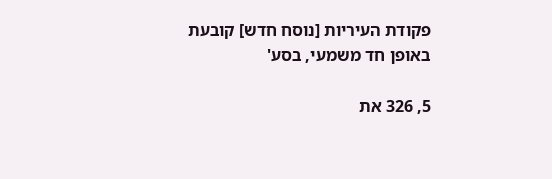פקודת העיריות [נוסח חדש] קובעת באופן חד משמעי, בסע'

5, 326 את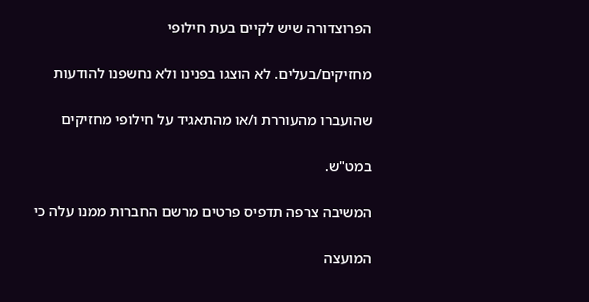הפרוצדורה שיש לקיים בעת חילופי

מחזיקים/בעלים. לא הוצגו בפנינו ולא נחשפנו להודעות

שהועברו מהעוררת ו/או מהתאגיד על חילופי מחזיקים

במט"ש.

המשיבה צרפה תדפיס פרטים מרשם החברות ממנו עלה כי

המועצה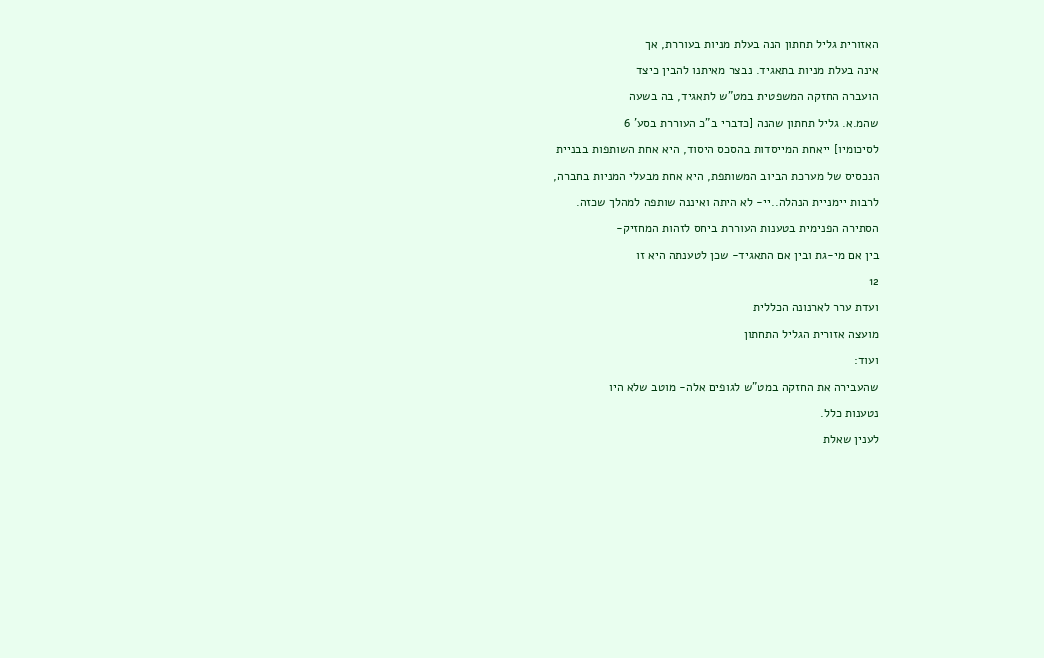האזורית גליל תחתון הנה בעלת מניות בעוררת, אך

אינה בעלת מניות בתאגיד. נבצר מאיתנו להבין כיצד

הועברה החזקה המשפטית במט"ש לתאגיד, בה בשעה

שהמ.א. גליל תחתון שהנה [כדברי ב"כ העוררת בסע' 6

לסיכומיו] ייאחת המייסדות בהסכס היסוד, היא אחת השותפות בבניית

הנכסיס של מערכת הביוב המשותפת, היא אחת מבעלי המניות בחברה,

לרבות יימניית הנהלה..יי- לא היתה ואיננה שותפה למהלך שכזה.

הסתירה הפנימית בטענות העוררת ביחס לזהות המחזיק-

בין אם מי-גת ובין אם התאגיד- שכן לטענתה היא זו

12

ועדת ערר לארנונה הכללית

מועצה אזורית הגליל התחתון

ועוד:

שהעבירה את החזקה במט"ש לגופים אלה- מוטב שלא היו

נטענות כלל.

לענין שאלת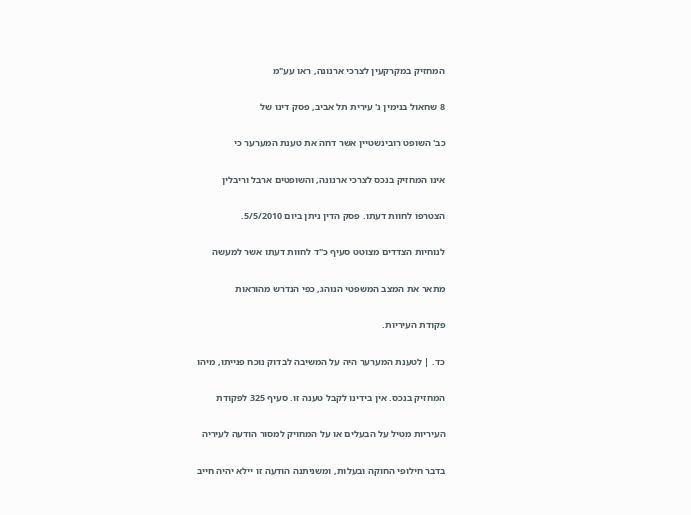המחזיק במקרקעין לצרכי ארנונה, ראו עע"מ

8 שחאול בנימין נ' עירית תל אביב, פסק דינו של

כב' השופט רובינשטיין אשר דחה את טענת המערער כי

אינו המחזיק בנכס לצרכי ארנונה, והשופטים ארבל וריבלין

הצטרפו לחוות דעתו. פסק הדין ניתן ביום 5/5/2010.

לנוחיות הצדדים מצוטט סעיף כ"ד לחוות דעתו אשר למעשה

מתאר את המצב המשפטי הנוהג, כפי הנדרש מהוראות

פקודת העיריות.

כד. | לטענת המערער היה על המשיבה לבדוק נוכח פנייתו, מיהו

המחזיק בנכס. אין בידינו לקבל טענה זו. סעיף 325 לפקודת

העיריות מטיל על הבעלים או על המחויק למסור הודעה לעיריה

בדבר חילופי החוקה ובעלות, ומשניתנה הודעה זו יילא יהיה חייב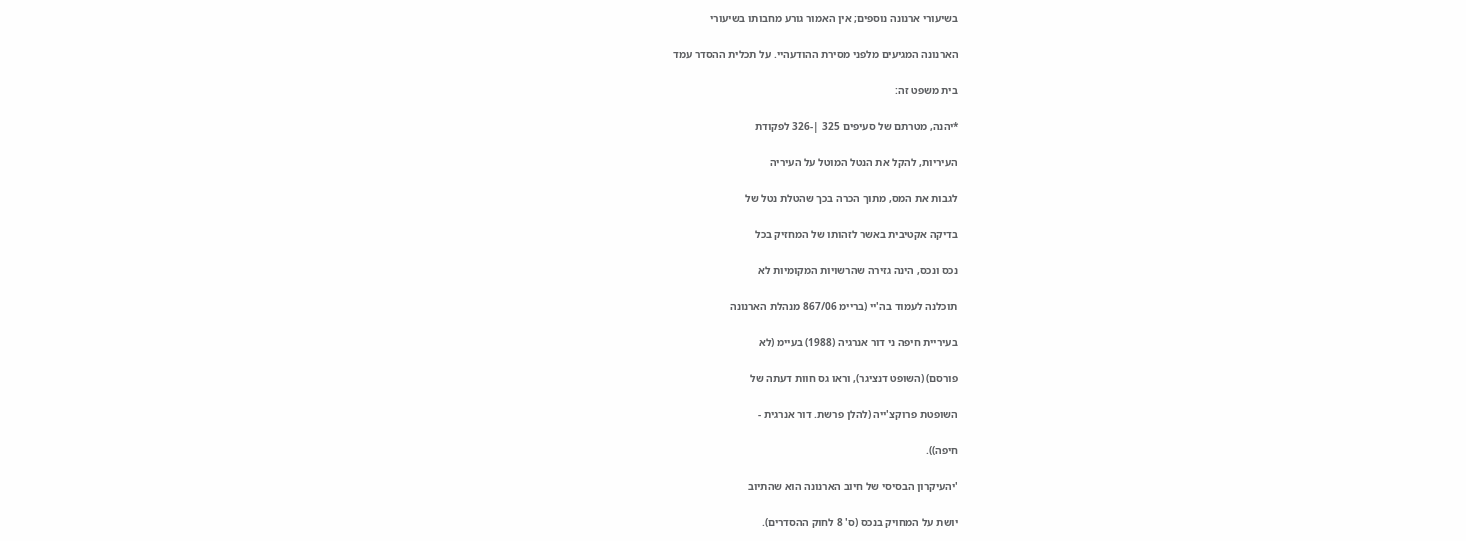בשיעורי ארנונה נוספים; אין האמור גורע מחבותו בשיעורי

הארנונה המגיעים מלפני מסירת ההודעהיי. על תכלית ההסדר עמד

בית משפט זה:

*יהנה, מטרתם של סעיפים 325 |-326 לפקודת

העיריות, להקל את הנטל המוטל על העיריה

לגבות את המס, מתוך הכרה בכך שהטלת נטל של

בדיקה אקטיבית באשר לזהותו של המחזיק בכל

נכס ונכס, הינה גזירה שהרשויות המקומיות לא

תוכלנה לעמוד בה'יי (בריימ 867/06 מנהלת הארנונה

בעיריית חיפה ני דור אנרגיה (1988) בעיימ (לא

פורסם) (השופט דנציגר), וראו גס חוות דעתה של

השופטת פרוקצ'ייה (להלן פרשת. דור אנרגית -

חיפה)).

'יהעיקרון הבסיסי של חיוב הארנונה הוא שהתיוב

יושת על המחויק בנכס (ס' 8 לחוק ההסדרים).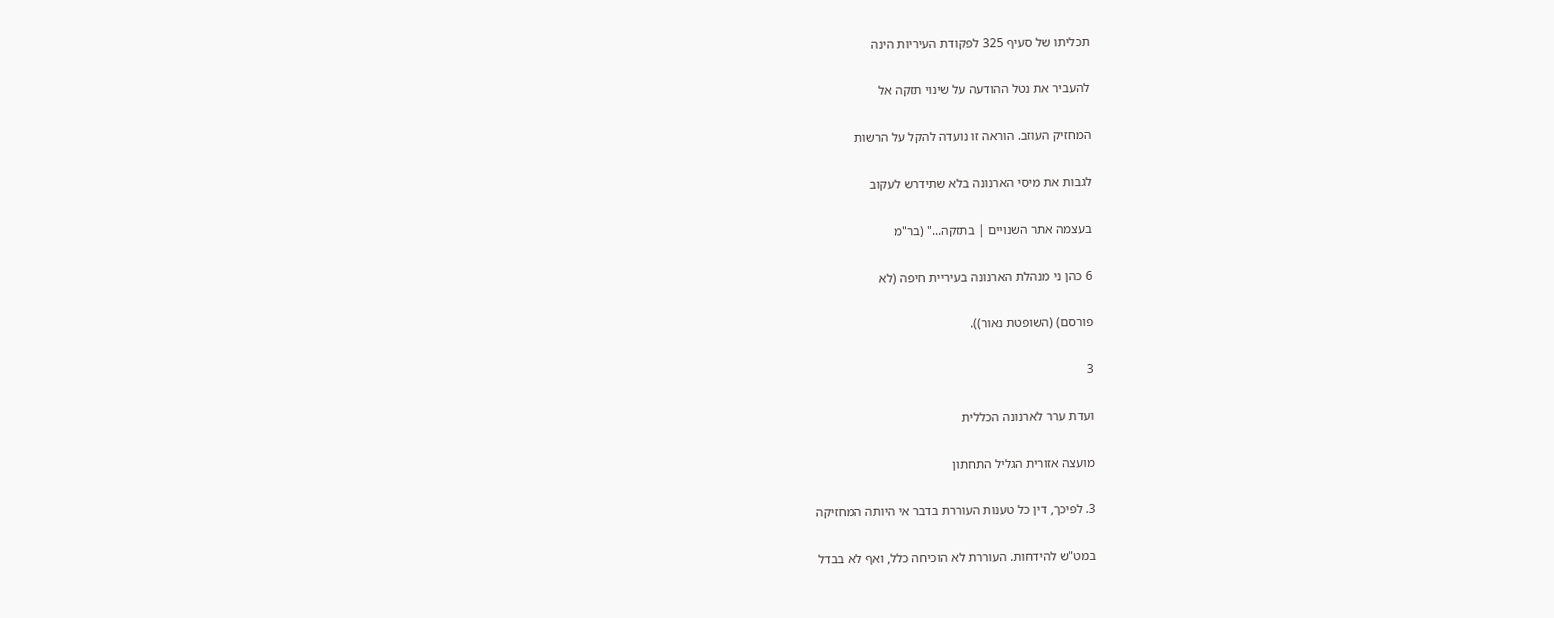תכליתו של סעיף 325 לפקודת העיריות הינה

להעביר את נטל ההודעה על שינוי תזקה אל

המחזיק העוזב. הוראה זו נועדה להקל על הרשות

לגבות את מיסי הארנונה בלא שתידרש לעקוב

בעצמה אתר השנויים | בתזקה..." (בר"מ

6 כהן ני מנהלת הארנונה בעיריית חיפה (לא

פורסם) (השופטת נאור)).

3

ועדת ערר לארנונה הכללית

מועצה אזורית הגליל התחתון

3. לפיכך, דין כל טענות העוררת בדבר אי היותה המחזיקה

במט"ש להידחות. העוררת לא הוכיחה כלל, ואף לא בבדל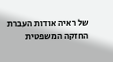של ראיה אודות העברת החזקה המשפטית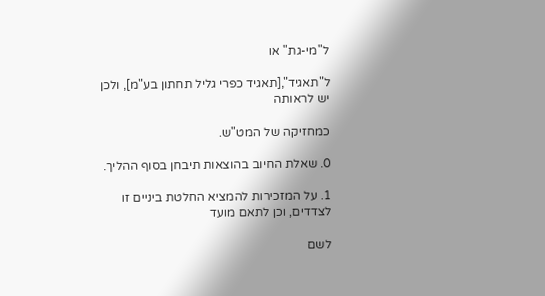ל"מי-גת" או

ל"תאגיד",[תאגיד כפרי גליל תחתון בע"מ], ולכן יש לראותה

כמחזיקה של המט"ש.

0. שאלת החיוב בהוצאות תיבחן בסוף ההליך.

1. על המזכירות להמציא החלטת ביניים זו לצדדים, וכן לתאם מועד

לשם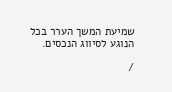שמיעת המשך הערר בכל הנוגע לסיווג הנכסים.

/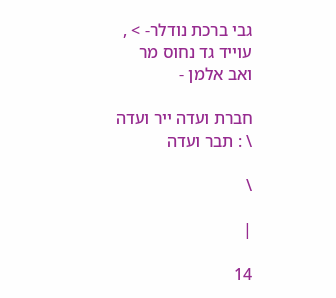גבי ברכת נודלר- > , עוייד גד נחוס מר ואב אלמן -

חברת ועדה ייר ועדה \ : תבר ועדה

\

|

14